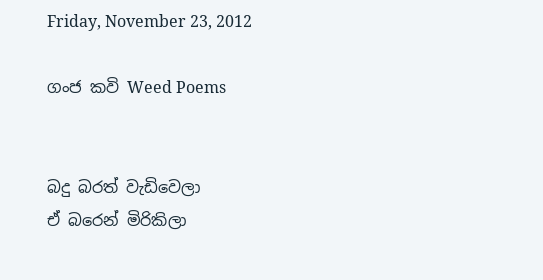Friday, November 23, 2012

ගංජ කවි Weed Poems


බදු බරත් වැඩිවෙලා
ඒ බරෙන් මිරිකිලා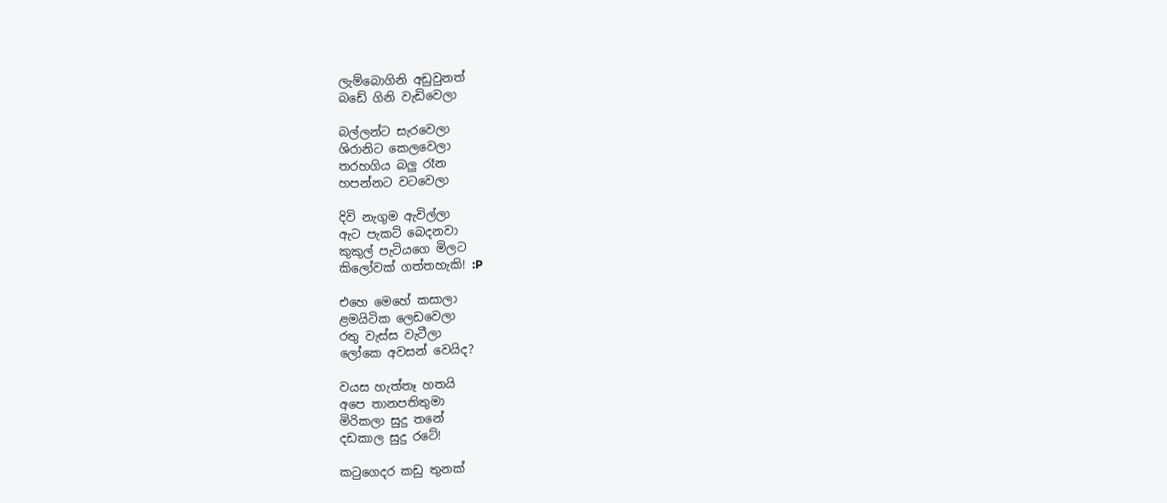ලැම්බොගිනි අඩුවුනත්
බඩේ ගිනි වැඩිවෙලා

බල්ලන්ට සැරවෙලා
ශිරානිට කෙලවෙලා
තරහගිය බලු රෑන
හපන්නට වටවෙලා

දිවි නැගුම ඇවිල්ලා
ඇට පැකට් බෙදනවා
කුකුල් පැටියගෙ මිලට
කිලෝවක් ගත්තහැකි! :P

එහෙ මෙහේ කසාලා
ළමයිටික ලෙඩවෙලා
රතු වැස්ස වැටීලා
ලෝකෙ අවසන් වෙයිද?

වයස හැත්තෑ හතයි
අපෙ තානපතිතුමා
මිරිකලා සුදු තනේ
දඩකාල සුදු රටේ!

කටුගෙදර කඩු තුනක්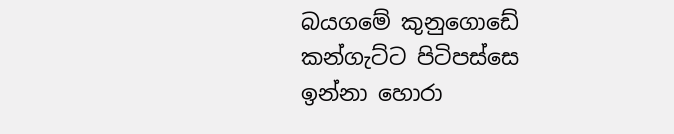බයගමේ කුනුගොඩේ
කන්ගැට්ට පිටිපස්සෙ
ඉන්නා හොරා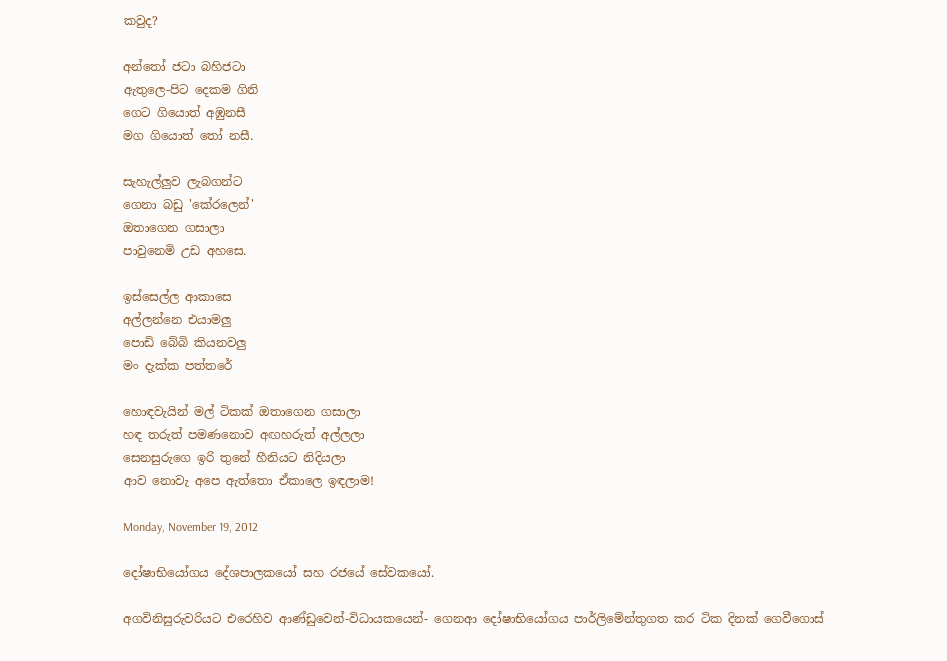කවුද?

අන්තෝ ජටා බහිජටා
ඇතුලෙ-පිට දෙකම ගිනි
ගෙට ගියොත් අඹුනසී
මග ගියොත් තෝ නසී.

සැහැල්ලුව ලැබගන්ට
ගෙනා බඩු 'කේරලෙන්'
ඔතාගෙන ගසාලා
පාවුනෙමි උඩ අහසෙ.

ඉස්සෙල්ල ආකාසෙ
අල්ලන්නෙ එයාමලු
පොඩි බේබි කියනවලු
මං දැක්ක පත්තරේ

හොඳවැයින් මල් ටිකක් ඔතාගෙන ගසාලා
හඳ තරුත් පමණනොව අඟහරුත් අල්ලලා
සෙනසුරුගෙ ඉරි තුනේ හීනියට නිදියලා
ආව නොවැ අපෙ ඇත්තො ඒකාලෙ ඉඳලාම!

Monday, November 19, 2012

දෝෂාභියෝගය දේශපාලකයෝ සහ රජයේ සේවකයෝ.

අගවිනිසුරුවරියට එරෙහිව ආණ්ඩුවෙන්-විධායකයෙන්- ගෙනආ දෝෂාභියෝගය පාර්ලිමේන්තුගත කර ටික දිනක් ගෙවීගොස්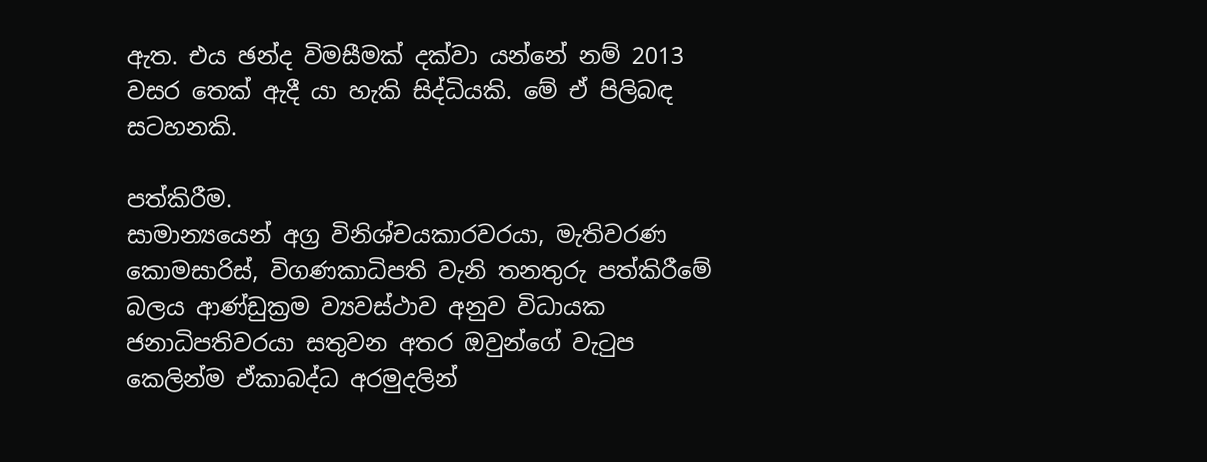ඇත. එය ඡන්ද විමසීමක් දක්වා යන්නේ නම් 2013 වසර තෙක් ඇදී යා හැකි සිද්ධියකි. මේ ඒ පිලිබඳ සටහනකි.

පත්කිරීම.
සාමාන්‍යයෙන් අග්‍ර විනිශ්චයකාරවරයා, මැතිවරණ කොමසාරිස්, විගණකාධිපති වැනි තනතුරු පත්කිරීමේ බලය ආණ්ඩුක්‍රම ව්‍යවස්ථාව අනුව විධායක ජනාධිපතිවරයා සතුවන අතර ඔවුන්ගේ වැටුප කෙලින්ම ඒකාබද්ධ අරමුදලින්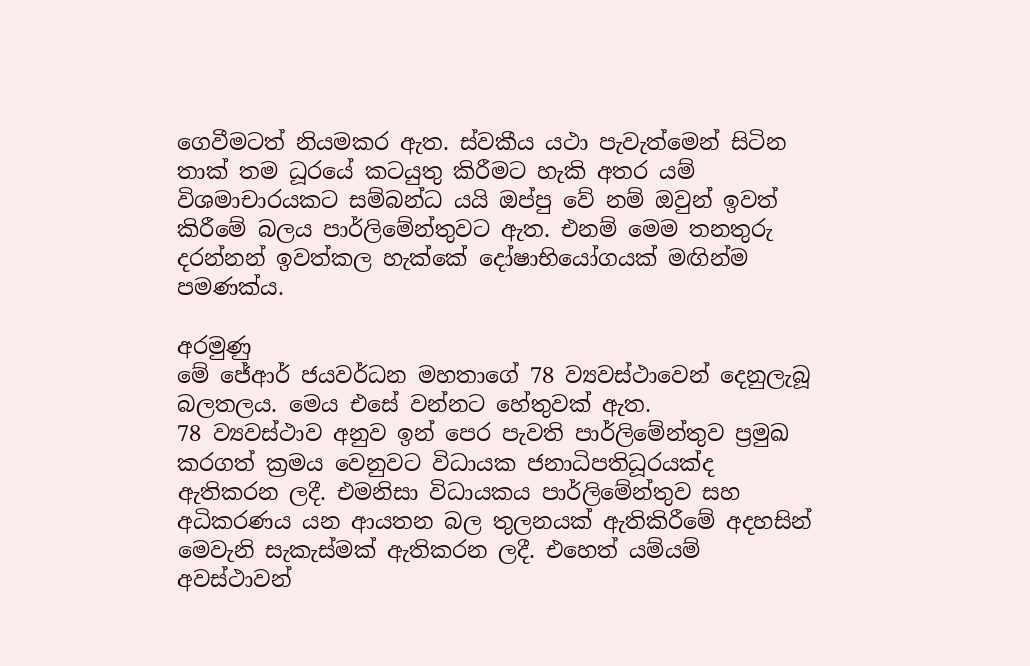ගෙවීමටත් නියමකර ඇත. ස්වකීය යථා පැවැත්මෙන් සිටින තාක් තම ධූරයේ කටයුතු කිරීමට හැකි අතර යම් විශමාචාරයකට සම්බන්ධ යයි ඔප්පු වේ නම් ඔවුන් ඉවත් කිරීමේ බලය පාර්ලිමේන්තුවට ඇත. එනම් මෙම තනතුරු දරන්නන් ඉවත්කල හැක්කේ දෝෂාභියෝගයක් මඟින්ම පමණක්ය.

අරමුණු
මේ ජේආර් ජයවර්ධන මහතාගේ 78 ව්‍යවස්ථාවෙන් දෙනුලැබූ බලතලය. මෙය එසේ වන්නට හේතුවක් ඇත.
78 ව්‍යවස්ථාව අනුව ඉන් පෙර පැවති පාර්ලිමේන්තුව ප්‍රමුඛ කරගත් ක්‍රමය වෙනුවට විධායක ජනාධිපතිධූරයක්ද ඇතිකරන ලදී. එමනිසා විධායකය පාර්ලිමේන්තුව සහ අධිකරණය යන ආයතන බල තුලනයක් ඇතිකිරීමේ අදහසින් මෙවැනි සැකැස්මක් ඇතිකරන ලදී. එහෙත් යම්යම් අවස්ථාවන්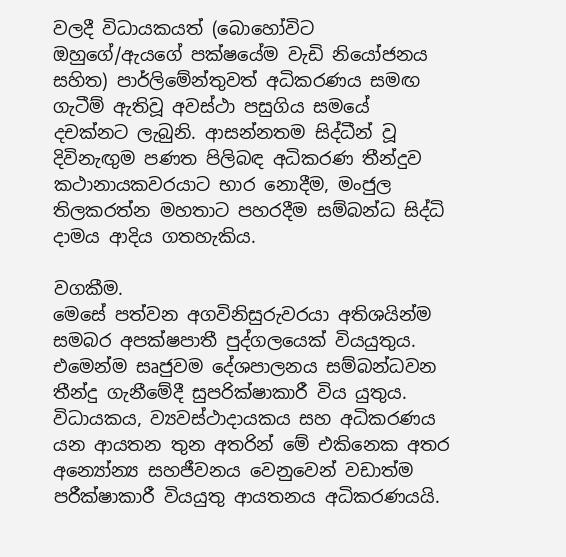වලදී විධායකයත් (බොහෝවිට ඔහුගේ/ඇයගේ පක්ෂයේම වැඩි නියෝජනය සහිත) පාර්ලිමේන්තුවත් අධිකරණය සමඟ ගැටීම් ඇතිවූ අවස්ථා පසුගිය සමයේ දචක්නට ලැබුනි. ආසන්නතම සිද්ධීන් වූ දිවිනැඟුම පණත පිලිබඳ අධිකරණ තීන්දුව කථානායකවරයාට භාර නොදීම, මංජුල තිලකරත්න මහතාට පහරදීම සම්බන්ධ සිද්ධි දාමය ආදිය ගතහැකිය.

වගකීම.
මෙසේ පත්වන අගවිනිසුරුවරයා අතිශයින්ම සමබර අපක්ෂපාතී පුද්ගලයෙක් වියයුතුය. එමෙන්ම සෘජුවම දේශපාලනය සම්බන්ධවන තීන්දු ගැනීමේදී සුපරික්ෂාකාරී විය යුතුය. විධායකය, ව්‍යවස්ථාදායකය සහ අධිකරණය යන ආයතන තුන අතරින් මේ එකිනෙක අතර අන්‍යෝන්‍ය සහජීවනය වෙනුවෙන් වඩාත්ම පරීක්ෂාකාරී වියයුතු ආයතනය අධිකරණයයි.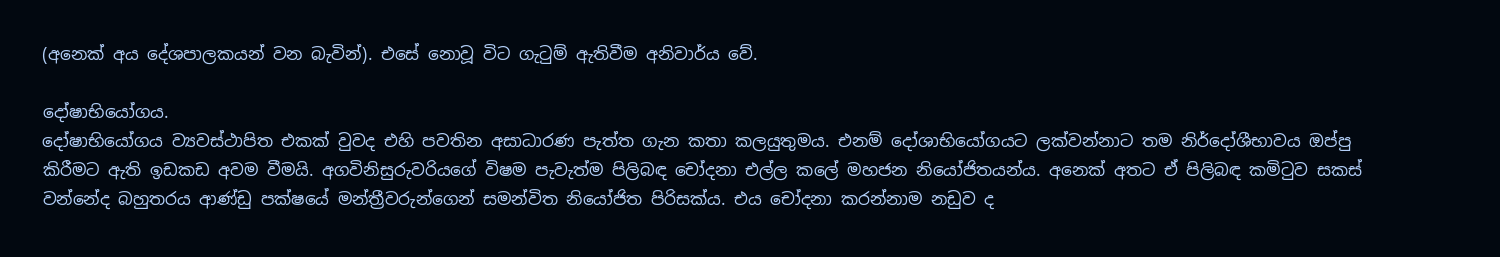(අනෙක් අය දේශපාලකයන් වන බැවින්). එසේ නොවූ විට ගැටුම් ඇතිවීම අනිවාර්ය වේ.

දෝෂාභියෝගය.
දෝෂාභියෝගය ව්‍යවස්ථාපිත එකක් වුවද එහි පවතින අසාධාරණ පැත්ත ගැන කතා කලයුතුමය. එනම් දෝශාභියෝගයට ලක්වන්නාට තම නිර්දෝශීභාවය ඔප්පු කිරීමට ඇති ඉඩකඩ අවම වීමයි. අගවිනිසුරුවරියගේ විෂම පැවැත්ම පිලිබඳ චෝදනා එල්ල කලේ මහජන නියෝජිතයන්ය. අනෙක් අතට ඒ පිලිබඳ කමිටුව සකස් වන්නේද බහුතරය ආණ්ඩු පක්ෂයේ මන්ත්‍රීවරුන්ගෙන් සමන්විත නියෝජිත පිරිසක්ය. එය චෝදනා කරන්නාම නඩුව ද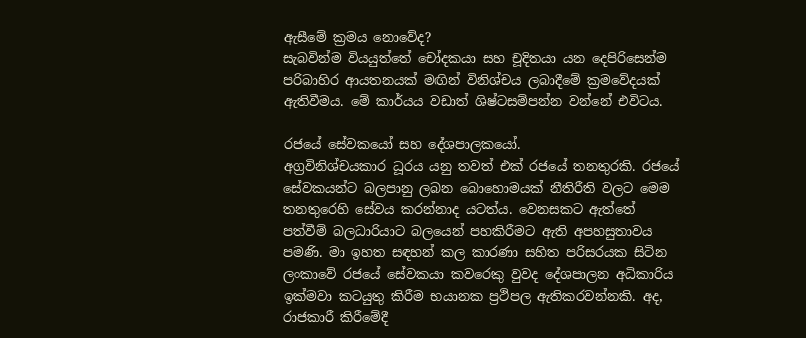ඇසීමේ ක්‍රමය නොවේද?
සැබවින්ම වියයුත්තේ චෝදකයා සහ චූදිතයා යන දෙපිරිසෙන්ම පරිබාහිර ආයතනයක් මඟින් විනිශ්චය ලබාදීමේ ක්‍රමවේදයක් ඇතිවීමය. මේ කාර්යය වඩාත් ශිෂ්ටසම්පන්න වන්නේ එවිටය.

රජයේ සේවකයෝ සහ දේශපාලකයෝ.
අග්‍රවිනිශ්චයකාර ධූරය යනු තවත් එක් රජයේ තනතුරකි. රජයේ සේවකයන්ට බලපානු ලබන බොහොමයක් නීතිරීති වලට මෙම තනතුරෙහි සේවය කරන්නාද යටත්ය. වෙනසකට ඇත්තේ පත්වීම් බලධාරියාට බලයෙන් පහකිරීමට ඇති අපහසුතාවය පමණි. මා ඉහත සඳහන් කල කාරණා සහිත පරිසරයක සිටින ලංකාවේ රජයේ සේවකයා කවරෙකු වුවද දේශපාලන අධිකාරිය ඉක්මවා කටයුතු කිරීම භයානක ප්‍රථිපල ඇතිකරවන්නකි. අද, රාජකාරී කිරීමේදී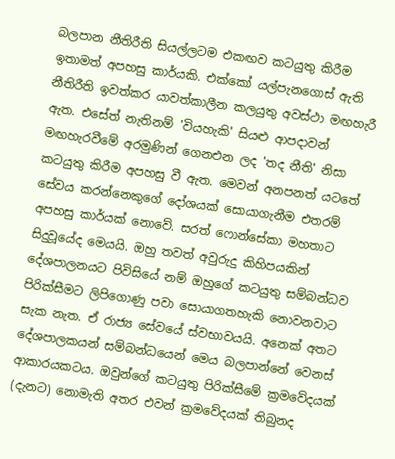බලපාන නීතිරීති සියල්ලටම එකඟව කටයුතු කිරීම ඉතාමත් අපහසු කාර්යකි. එක්කෝ යල්පැනගොස් ඇති නීතිරීති ඉවත්කර යාවත්කාලීන කලයුතු අවස්ථා මඟහැරී ඇත. එසේත් නැතිනම් 'වියහැකි' සියළු ආපදාවන් මඟහැරවීමේ අරමුණින් ගෙනඑන ලද 'තද නීති' නිසා කටයුතු කිරීම අපහසු වී ඇත. මෙවන් අනපනත් යටතේ සේවය කරන්නෙකුගේ දෝශයක් සොයාගැනීම එතරම් අපහසු කාර්යක් නොවේ. සරත් ෆොන්සේකා මහතාට සිදුවූයේද මෙයයි. ඔහු තවත් අවුරුදු කිහිපයකින් දේශපාලනයට පිවිසියේ නම් ඔහුගේ කටයුතු සම්බන්ධව පිරික්සීමට ලිපිගොණු පවා සොයාගතහැකි නොවනවාට සැක නැත. ඒ රාජ්‍ය සේවයේ ස්වභාවයයි. අනෙක් අතට දේශපාලකයන් සම්බන්ධයෙන් මෙය බලපාන්නේ වෙනස් ආකාරයකටය. ඔවුන්ගේ කටයුතු පිරික්සීමේ ක්‍රමවේදයක් (දැනට) නොමැති අතර එවන් ක්‍රමවේදයක් තිබුනද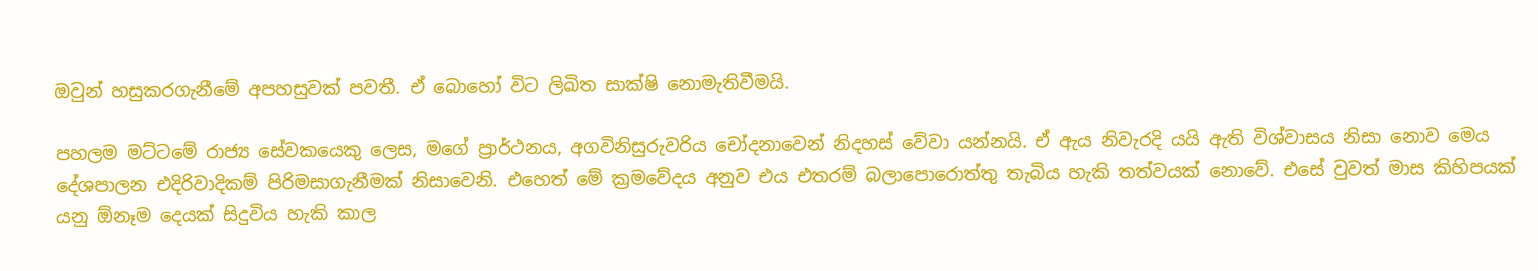ඔවුන් හසුකරගැනීමේ අපහසුවක් පවතී. ඒ බොහෝ විට ලිඛිත සාක්ෂි නොමැතිවීමයි.

පහලම මට්ටමේ රාජ්‍ය සේවකයෙකු ලෙස, මගේ ප්‍රාර්ථනය, අගවිනිසුරුවරිය චෝදනාවෙන් නිදහස් වේවා යන්නයි. ඒ ඇය නිවැරදි යයි ඇති විශ්වාසය නිසා නොව මෙය දේශපාලන එදිරිවාදිකම් පිරිමසාගැනීමක් නිසාවෙනි. එහෙත් මේ ක්‍රමවේදය අනුව එය එතරම් බලාපොරොත්තු තැබිය හැකි තත්වයක් නොවේ. එසේ වුවත් මාස කිහිපයක් යනු ඕනෑම දෙයක් සිදුවිය හැකි කාල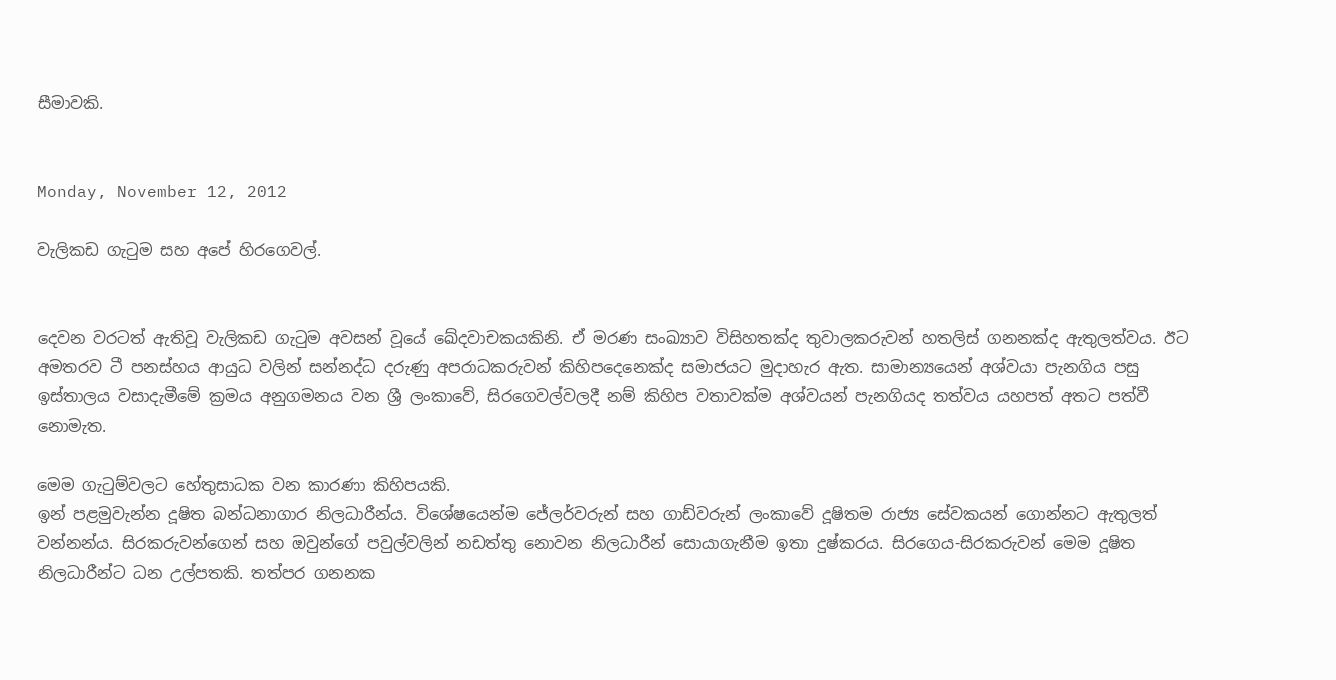සීමාවකි.


Monday, November 12, 2012

වැලිකඩ ගැටුම සහ අපේ හිරගෙවල්.


දෙවන වරටත් ඇතිවූ වැලිකඩ ගැටුම අවසන් වූයේ ඛේදවාචකයකිනි. ඒ මරණ සංඛ්‍යාව විසිහතක්ද තුවාලකරුවන් හතලිස් ගනනක්ද ඇතුලත්වය. ඊට අමතරව ටී පනස්හය ආයුධ වලින් සන්නද්ධ දරුණු අපරාධකරුවන් කිහිපදෙනෙක්ද සමාජයට මුදාහැර ඇත. සාමාන්‍යයෙන් අශ්වයා පැනගිය පසු ඉස්තාලය වසාදැමීමේ ක්‍රමය අනුගමනය වන ශ්‍රී ලංකාවේ, සිරගෙවල්වලදී නම් කිහිප වතාවක්ම අශ්වයන් පැනගියද තත්වය යහපත් අතට පත්වී නොමැත.

මෙම ගැටුම්වලට හේතුසාධක වන කාරණා කිහිපයකි.
ඉන් පළමුවැන්න දූෂිත බන්ධනාගාර නිලධාරීන්ය. විශේෂයෙන්ම ජේලර්වරුන් සහ ගාඩ්වරුන් ලංකාවේ දූෂිතම රාජ්‍ය සේවකයන් ගොන්නට ඇතුලත් වන්නන්ය. සිරකරුවන්ගෙන් සහ ඔවුන්ගේ පවුල්වලින් නඩත්තු නොවන නිලධාරීන් සොයාගැනීම ඉතා දුෂ්කරය. සිරගෙය-සිරකරුවන් මෙම දූෂිත නිලධාරීන්ට ධන උල්පතකි. තත්පර ගනනක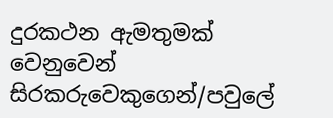දුරකථන ඇමතුමක් වෙනුවෙන් සිරකරුවෙකුගෙන්/පවුලේ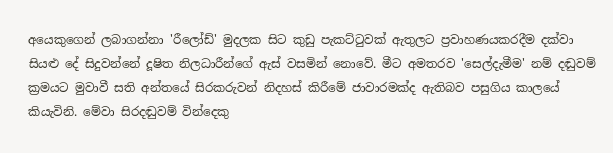අයෙකුගෙන් ලබාගන්නා 'රීලෝඩ්' මුදලක සිට කුඩු පැකට්ටුවක් ඇතුලට ප්‍රවාහණයකරදීම දක්වා සියළු දේ සිදුවන්නේ දූෂිත නිලධාරීන්ගේ ඇස් වසමින් නොවේ. මීට අමතරව 'සෙල්දැමීම' නම් දඬුවම් ක්‍රමයට මුවාවී සති අන්තයේ සිරකරුවන් නිදහස් කිරීමේ ජාවාරමක්ද ඇතිබව පසුගිය කාලයේ කියැවිනි. මේවා සිරදඬුවම් වින්දෙකු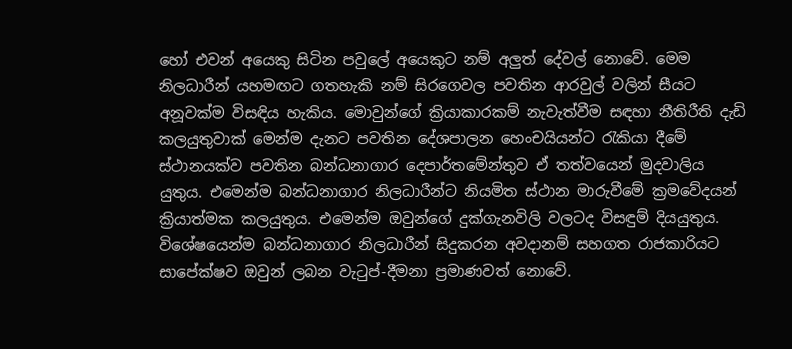හෝ එවන් අයෙකු සිටින පවුලේ අයෙකුට නම් අලුත් දේවල් නොවේ. මෙම නිලධාරීන් යහමඟට ගතහැකි නම් සිරගෙවල පවතින ආරවුල් වලින් සීයට අනූවක්ම විසඳිය හැකිය. මොවුන්ගේ ක්‍රියාකාරකම් නැවැත්වීම සඳහා නීතිරීති දැඩි කලයුතුවාක් මෙන්ම දැනට පවතින දේශපාලන හෙංචයියන්ට රැකියා දීමේ ස්ථානයක්ව පවතින බන්ධනාගාර දෙපාර්තමේන්තුව ඒ තත්වයෙන් මුදවාලිය යුතුය. එමෙන්ම බන්ධනාගාර නිලධාරීන්ට නියමිත ස්ථාන මාරුවීමේ ක්‍රමවේදයන් ක්‍රියාත්මක කලයුතුය. එමෙන්ම ඔවුන්ගේ දුක්ගැනවිලි වලටද විසඳුම් දියයුතුය. විශේෂයෙන්ම බන්ධනාගාර නිලධාරීන් සිදුකරන අවදානම් සහගත රාජකාරියට සාපේක්ෂව ඔවුන් ලබන වැටුප්-දීමනා ප්‍රමාණවත් නොවේ.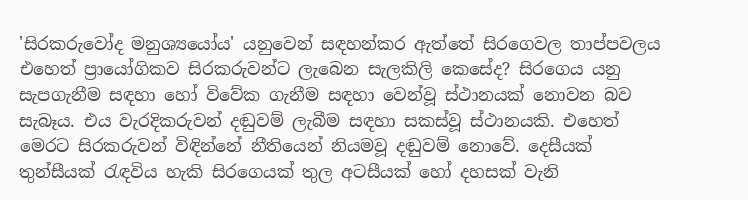'සිරකරුවෝද මනුශ්‍යයෝය' යනුවෙන් සඳහන්කර ඇත්තේ සිරගෙවල තාප්පවලය එහෙත් ප්‍රායෝගිකව සිරකරුවන්ට ලැබෙන සැලකිලි කෙසේද? සිරගෙය යනු සැපගැනීම සඳහා හෝ විවේක ගැනීම සඳහා වෙන්වූ ස්ථානයක් නොවන බව සැබෑය. එය වැරදිකරුවන් දඬුවම් ලැබීම සඳහා සකස්වූ ස්ථානයකි. එහෙත් මෙරට සිරකරුවන් විඳින්නේ නීතියෙන් නියමවූ දඬුවම් නොවේ. දෙසීයක් තුන්සීයක් රැඳවිය හැකි සිරගෙයක් තුල අටසීයක් හෝ දහසක් වැනි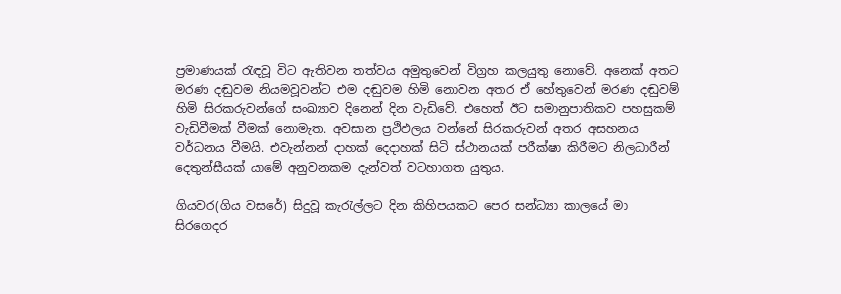ප්‍රමාණයක් රැඳවූ විට ඇතිවන තත්වය අමුතුවෙන් විග්‍රහ කලයුතු නොවේ. අනෙක් අතට මරණ දඬුවම නියමවූවන්ට එම දඬුවම හිමි නොවන අතර ඒ හේතුවෙන් මරණ දඬුවම් හිමි සිරකරුවන්ගේ සංඛ්‍යාව දිනෙන් දින වැඩිවේ. එහෙත් ඊට සමානුපාතිකව පහසුකම් වැඩිවීමක් වීමක් නොමැත. අවසාන ප්‍රථිඵලය වන්නේ සිරකරුවන් අතර අසහනය වර්ධනය වීමයි. එවැන්නන් දාහක් දෙදාහක් සිටි ස්ථානයක් පරීක්ෂා කිරීමට නිලධාරීන් දෙතුන්සීයක් යාමේ අනුවනකම දැන්වත් වටහාගත යුතුය.

ගියවර(ගිය වසරේ) සිදුවූ කැරැල්ලට දින කිහිපයකට පෙර සන්ධ්‍යා කාලයේ මා සිරගෙදර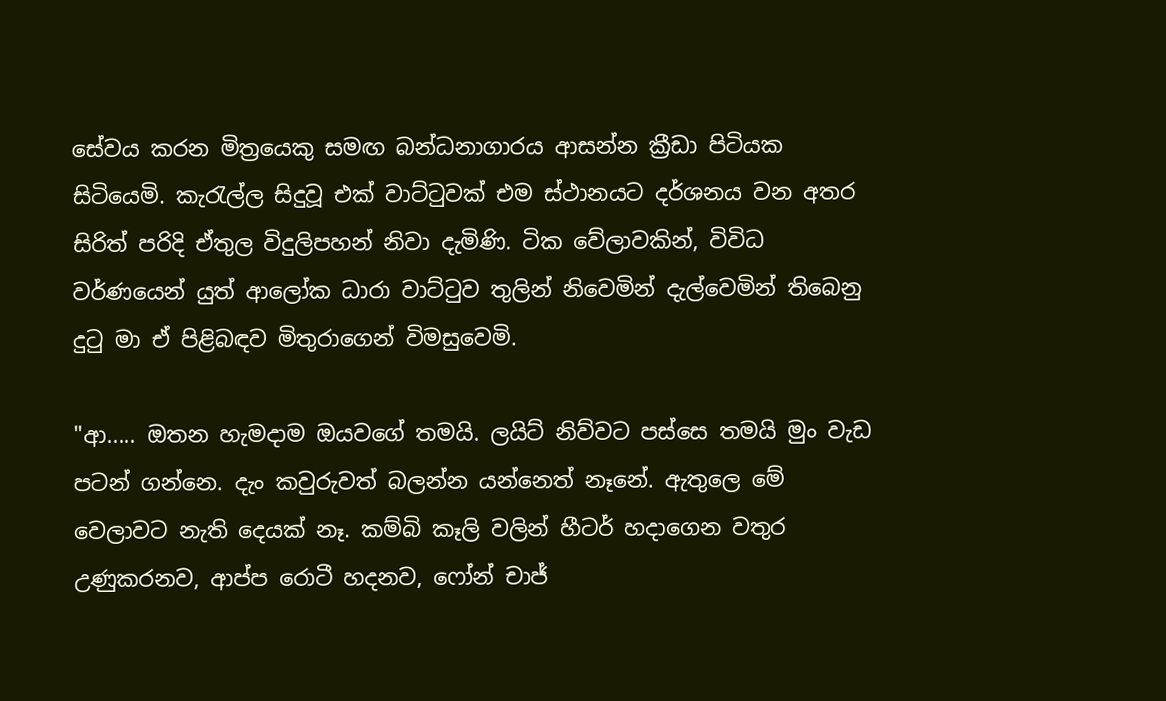සේවය කරන මිත්‍රයෙකු සමඟ බන්ධනාගාරය ආසන්න ක්‍රීඩා පිටියක සිටියෙමි. කැරැල්ල සිදුවූ එක් වාට්ටුවක් එම ස්ථානයට දර්ශනය වන අතර සිරිත් පරිදි ඒතුල විදුලිපහන් නිවා දැමිණි. ටික වේලාවකින්, විවිධ වර්ණයෙන් යුත් ආලෝක ධාරා වාට්ටුව තුලින් නිවෙමින් දැල්වෙමින් තිබෙනු දුටු මා ඒ පිළිබඳව මිතුරාගෙන් විමසුවෙමි.

"ආ..... ඔතන හැමදාම ඔයවගේ තමයි. ලයිට් නිව්වට පස්සෙ තමයි මුං වැඩ පටන් ගන්නෙ. දැං කවුරුවත් බලන්න යන්නෙත් නෑනේ. ඇතුලෙ මේ වෙලාවට නැති දෙයක් නෑ. කම්බි කෑලි වලින් හීටර් හදාගෙන වතුර උණුකරනව, ආප්ප රොටී හදනව, ෆෝන් චාජ්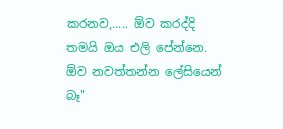කරනව,..... ඕව කරද්දි තමයි ඔය එලි පේන්නෙ. ඕව නවත්තන්න ලේසියෙන් බෑ"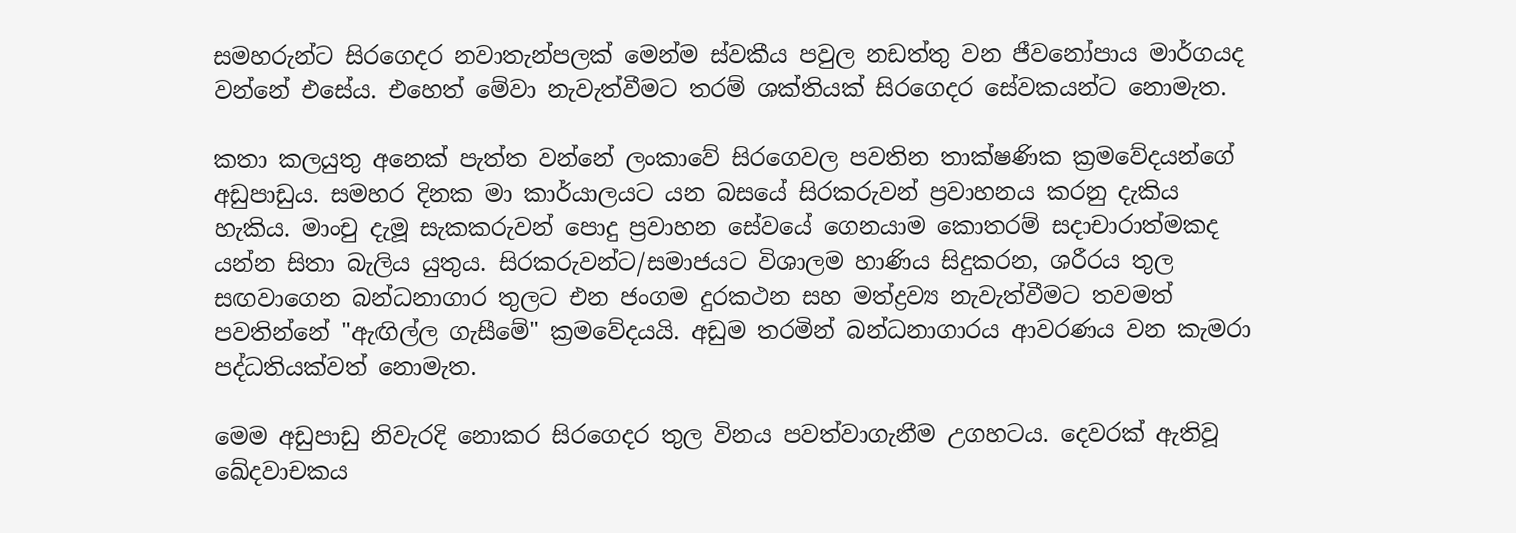සමහරුන්ට සිරගෙදර නවාතැන්පලක් මෙන්ම ස්වකීය පවුල නඩත්තු වන ජීවනෝපාය මාර්ගයද වන්නේ එසේය. එහෙත් මේවා නැවැත්වීමට තරම් ශක්තියක් සිරගෙදර සේවකයන්ට නොමැත.

කතා කලයුතු අනෙක් පැත්ත වන්නේ ලංකාවේ සිරගෙවල පවතින තාක්ෂණික ක්‍රමවේදයන්ගේ අඩුපාඩුය. සමහර දිනක මා කාර්යාලයට යන බසයේ සිරකරුවන් ප්‍රවාහනය කරනු දැකිය හැකිය. මාංචු දැමූ සැකකරුවන් පොදු ප්‍රවාහන සේවයේ ගෙනයාම කොතරම් සදාචාරාත්මකද යන්න සිතා බැලිය යුතුය. සිරකරුවන්ට/සමාජයට විශාලම හාණිය සිදුකරන, ශරීරය තුල සඟවාගෙන බන්ධනාගාර තුලට එන ජංගම දුරකථන සහ මත්ද්‍රව්‍ය නැවැත්වීමට තවමත් පවතින්නේ "ඇඟිල්ල ගැසීමේ" ක්‍රමවේදයයි. අඩුම තරමින් බන්ධනාගාරය ආවරණය වන කැමරා පද්ධතියක්වත් නොමැත.

මෙම අඩුපාඩු නිවැරදි නොකර සිරගෙදර තුල විනය පවත්වාගැනීම උගහටය. දෙවරක් ඇතිවූ ඛේදවාචකය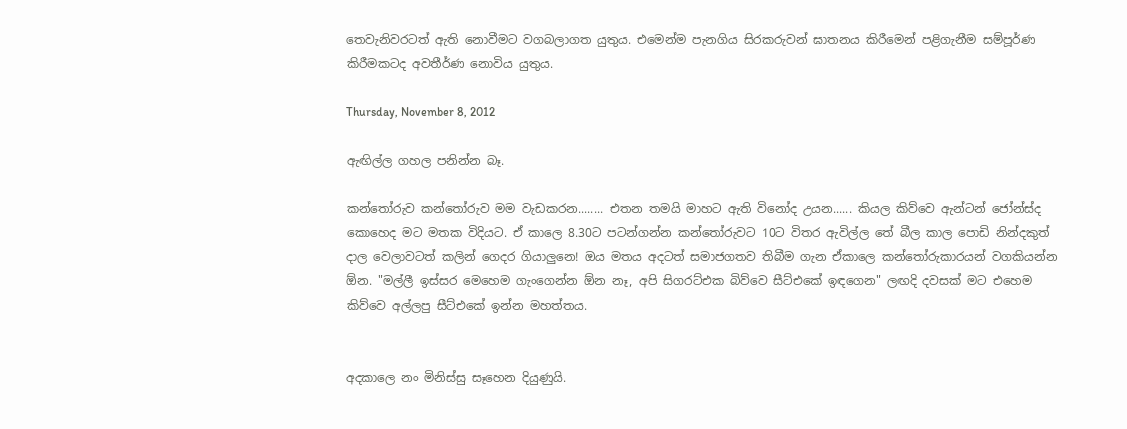තෙවැනිවරටත් ඇති නොවීමට වගබලාගත යුතුය. එමෙන්ම පැනගිය සිරකරුවන් ඝාතනය කිරීමෙන් පළිගැනීම සම්පූර්ණ කිරීමකටද අවතීර්ණ නොවිය යුතුය.

Thursday, November 8, 2012

ඇඟිල්ල ගහල පනින්න බෑ.

කන්තෝරුව කන්තෝරුව මම වැඩකරන........ එතන තමයි මාහට ඇති විනෝද උයන...... කියල කිව්වෙ ඇන්ටන් ජෝන්ස්ද කොහෙද මට මතක විදියට. ඒ කාලෙ 8.30ට පටන්ගන්න කන්තෝරුවට 10ට විතර ඇවිල්ල තේ බීල කාල පොඩි නින්දකුත් දාල වෙලාවටත් කලින් ගෙදර ගියාලුනෙ! ඔය මතය අදටත් සමාජගතව තිබීම ගැන ඒකාලෙ කන්තෝරුකාරයන් වගකියන්න ඕන. "මල්ලී ඉස්සර මෙහෙම ගැංගෙන්න ඕන නෑ, අපි සිගරට්එක බිව්වෙ සීට්එකේ ඉඳගෙන" ලඟදි දවසක් මට එහෙම කිව්වෙ අල්ලපු සීට්එකේ ඉන්න මහත්තය.


අදකාලෙ නං මිනිස්සු සෑහෙන දියුණුයි.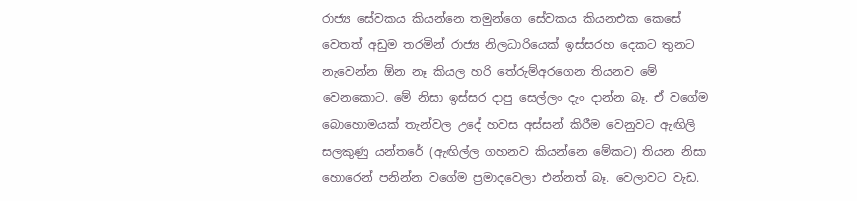රාජ්‍ය සේවකය කියන්නෙ තමුන්ගෙ සේවකය කියනඑක කෙසේ වෙතත් අඩුම තරමින් රාජ්‍ය නිලධාරියෙක් ඉස්සරහ දෙකට තුනට නැවෙන්න ඕන නෑ කියල හරි තේරුම්අරගෙන තියනව මේ වෙනකොට. මේ නිසා ඉස්සර දාපු සෙල්ලං දැං දාන්න බෑ. ඒ වගේම බොහොමයක් තැන්වල උදේ හවස අස්සන් කිරීම වෙනුවට ඇඟිලි සලකුණු යන්තරේ (ඇඟිල්ල ගහනව කියන්නෙ මේකට) තියන නිසා හොරෙන් පනින්න වගේම ප්‍රමාදවෙලා එන්නත් බෑ. වෙලාවට වැඩ.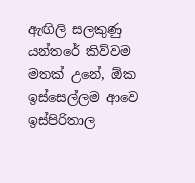ඇඟිලි සලකුණු යන්තරේ කිව්වම මතක් උනේ, ඕක ඉස්සෙල්ලම ආවෙ ඉස්පිරිතාල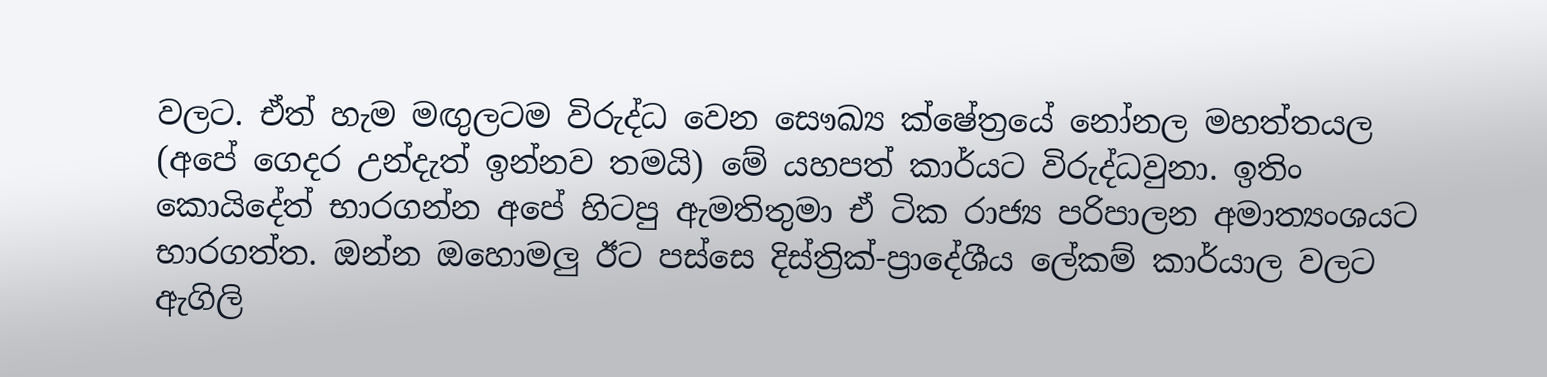වලට. ඒත් හැම මඟුලටම විරුද්ධ වෙන සෞඛ්‍ය ක්ෂේත්‍රයේ නෝනල මහත්තයල (අපේ ගෙදර උන්දැත් ඉන්නව තමයි) මේ යහපත් කාර්යට විරුද්ධවුනා. ඉතිං කොයිදේත් භාරගන්න අපේ හිටපු ඇමතිතුමා ඒ ටික රාජ්‍ය පරිපාලන අමාත්‍යංශයට භාරගත්ත. ඔන්න ඔහොමලු ඊට පස්සෙ දිස්ත්‍රික්-ප්‍රාදේශීය ලේකම් කාර්යාල වලට ඇගිලි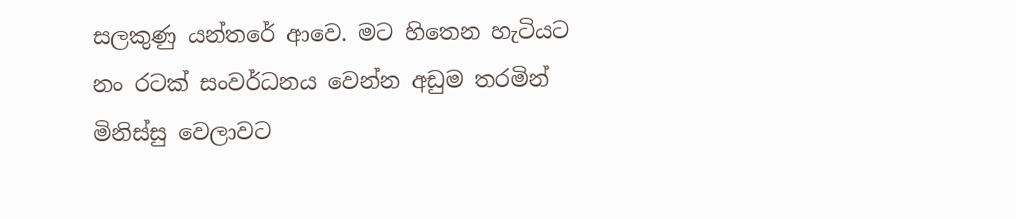සලකුණු යන්තරේ ආවෙ. මට හිතෙන හැටියට නං රටක් සංවර්ධනය වෙන්න අඩුම තරමින් මිනිස්සු වෙලාවට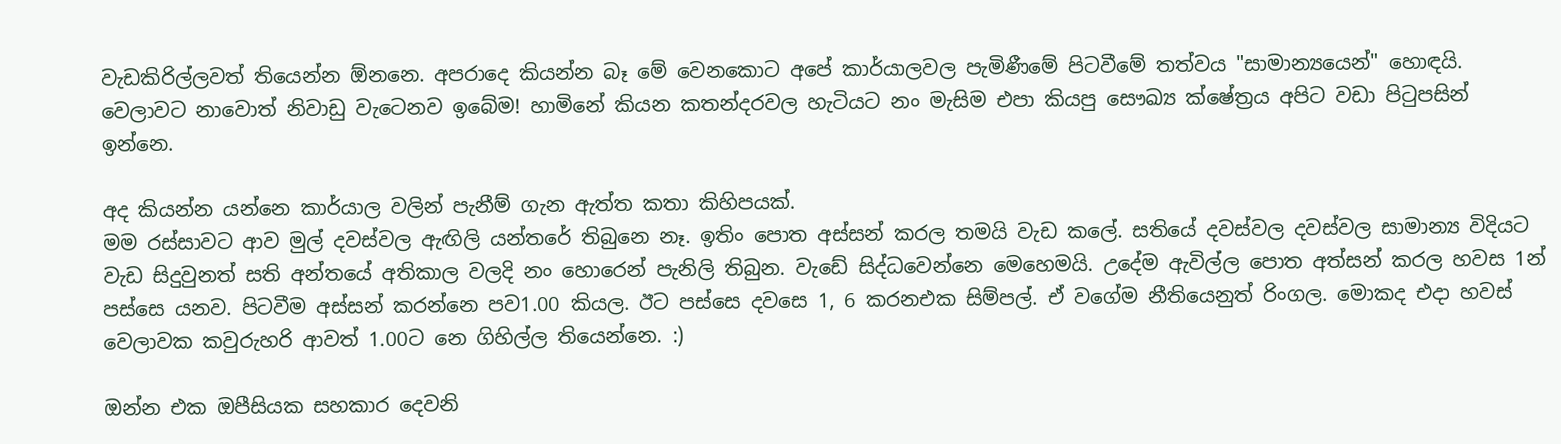වැඩකිරිල්ලවත් තියෙන්න ඕනනෙ. අපරාදෙ කියන්න බෑ මේ වෙනකොට අපේ කාර්යාලවල පැමිණීමේ පිටවීමේ තත්වය "සාමාන්‍යයෙන්" හොඳයි. වෙලාවට නාවොත් නිවාඩු වැටෙනව ඉබේම! හාමිනේ කියන කතන්දරවල හැටියට නං ‍මැසිම එපා කියපු සෞඛ්‍ය ක්ෂේත්‍රය අපිට වඩා පිටුපසින් ඉන්නෙ.

අද කියන්න යන්නෙ කාර්යාල වලින් පැනීම් ගැන ඇත්ත කතා කිහිපයක්.
මම රස්සාවට ආව මුල් දවස්වල ඇඟිලි යන්තරේ තිබුනෙ නෑ. ඉතිං පොත අස්සන් කරල තමයි වැඩ කලේ. සතියේ දවස්වල දවස්වල සාමාන්‍ය විදියට වැඩ සිදුවුනත් සති අන්තයේ අතිකාල වලදි නං හොරෙන් පැනිලි තිබුන. වැ‍ඩේ සිද්ධවෙන්නෙ මෙහෙමයි. උදේම ඇවිල්ල පොත අත්සන් කරල හවස 1න් පස්සෙ යනව. පිටවීම අස්සන් කරන්නෙ පව1.00 කියල. ඊට පස්සෙ දවසෙ 1, 6 කරනඑක සිම්පල්. ඒ වගේම නීතියෙනුත් රිංගල. මොකද එදා හවස් වෙලාවක කවුරුහරි ආවත් 1.00ට නෙ ගිහිල්ල තියෙන්නෙ. :)

ඔන්න එක ඔපීසියක සහකාර දෙවනි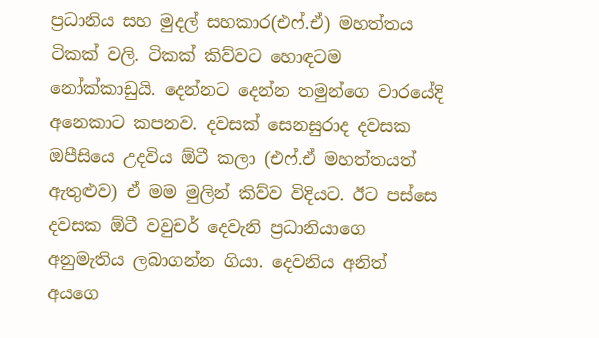ප්‍රධානිය සහ මුදල් සහකාර(එෆ්.ඒ) මහත්තය ටිකක් වලි. ටිකක් කිව්වට හොඳටම නෝක්කාඩුයි. දෙන්නට දෙන්න තමුන්ගෙ වාරයේදි අනෙකාට කපනව. දවසක් සෙනසුරාද දවසක ඔපීසියෙ උදවිය ඕටී කලා (එෆ්.ඒ මහත්තයත් ඇතුළුව) ඒ මම මුලින් කිව්ව විදියට. ඊට පස්සෙ දවසක ඕටී වවුචර් දෙවැනි ප්‍රධානියාගෙ අනුමැතිය ලබාගන්න ගියා. දෙවනිය අනිත් අයගෙ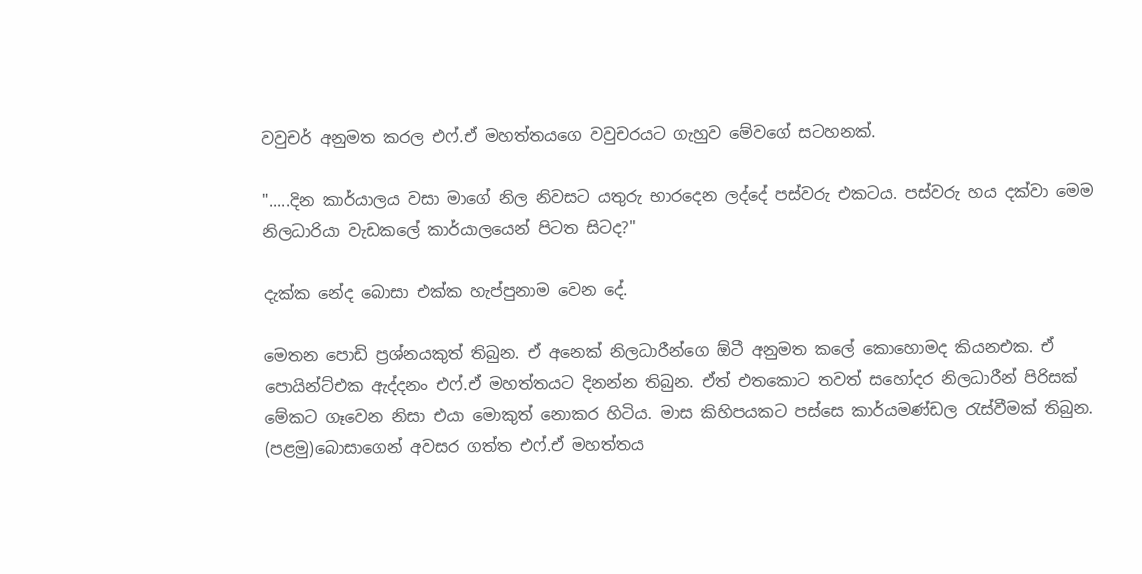වවුචර් අනුමත කරල එෆ්.ඒ මහත්තයගෙ වවුචරයට ගැහුව මේවගේ සටහනක්.

".....දින කාර්යාලය වසා මාගේ නිල නිවසට යතුරු භාරදෙන ලද්දේ පස්වරු එකටය. පස්වරු හය දක්වා මෙම නිලධාරියා වැඩකලේ කාර්යාලයෙන් පිටත සිටද?"

දැක්ක නේද බොසා එක්ක හැප්පුනාම වෙන දේ.

මෙතන පොඩි ප්‍රශ්නයකුත් තිබුන. ඒ අනෙක් නිලධාරීන්ගෙ ඕටී අනුමත කලේ කොහොමද කියනඑක. ඒ පොයින්ට්එක ඇද්දනං එෆ්.ඒ මහත්තයට දිනන්න තිබුන. ඒත් එතකොට තවත් සහෝදර නිලධාරීන් පිරිසක් මේකට ගෑවෙන නිසා එයා මොකුත් නොකර හිටිය. මාස කිහිපයකට පස්සෙ කාර්යමණ්ඩල රැස්වීමක් තිබුන. (පළමු)බොසාගෙන් අවසර ගත්ත එෆ්.ඒ මහත්තය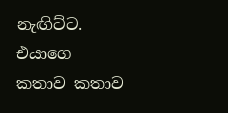නැඟිට්ට. එයාගෙ කතාව කතාව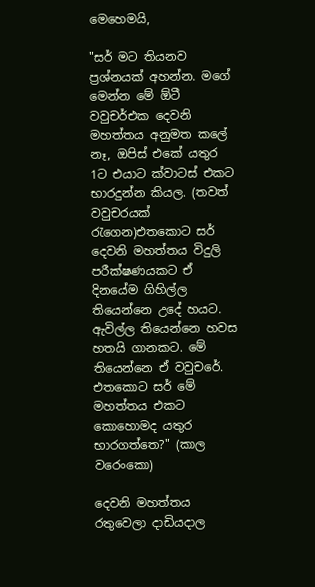මෙහෙමයි,

"සර් මට තියනව ප්‍රශ්නයක් අහන්න. මගේ මෙන්න මේ ඕටී වවුචර්එක දෙවනි මහත්තය අනුමත කලේ නෑ, ඔපිස් එකේ යතුර 1ට එයාට ක්වාටස් එකට භාරදුන්න කියල. (තවත් වවුචරයක් රැගෙන)එතකොට සර් දෙවනි මහත්තය විදුලි පරීක්ෂණයකට ඒ දිනයේම ගිහිල්ල තියෙන්නෙ උදේ හයට. ඇවිල්ල තියෙන්නෙ හවස හතයි ගානකට. මේ තියෙන්නෙ ඒ වවුචරේ. එතකොට සර් මේ මහත්තය එකට කොහොමද යතුර භාරගත්තෙ?" (කාල වරෙංකො)

දෙවනි මහත්තය රතුවෙලා දාඩියදාල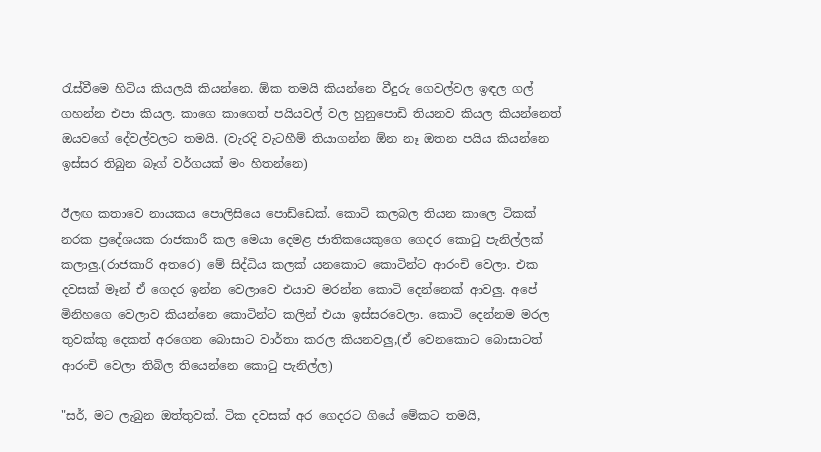රැස්වීමෙ හිටිය කියලයි කියන්නෙ. ඕක තමයි කියන්නෙ වීදුරු ගෙවල්වල ඉඳල ගල් ගහන්න එපා කියල. කාගෙ කාගෙත් පයියවල් වල හුනුපොඩි තියනව කියල කියන්නෙත් ඔයවගේ දේවල්වලට තමයි. (වැරදි වැටහීම් තියාගන්න ඕන නෑ ඔතන පයිය කියන්නෙ ඉස්සර තිබුන බෑග් වර්ගයක් මං හිතන්නෙ)

ඊලඟ කතාවෙ නායකය පොලිසියෙ පොඩ්ඩෙක්. කොටි කලබල තියන කාලෙ ටිකක් නරක ප්‍රදේශයක රාජකාරී කල මෙයා දෙමළ ජාතිකයෙකුගෙ ගෙදර කොටු පැනිල්ලක් කලාලු.(රාජකාරි අතරෙ) මේ සිද්ධිය කලක් යනකොට කොටින්ට ආරංචි වෙලා. එක දවසක් මෑන් ඒ ගෙදර ඉන්න වෙලාවෙ එයාව මරන්න කොටි දෙන්නෙක් ආවලු. අපේ මිනිහගෙ වෙලාව කියන්නෙ කොටින්ට කලින් එයා ඉස්සරවෙලා. කොටි දෙන්නම මරල තුවක්කු දෙකත් අරගෙන බොසාට වාර්තා කරල කියනවලු,(ඒ වෙනකොට බොසාටත් ආරංචි වෙලා තිබිල තියෙන්නෙ කොටු පැනිල්ල)

"සර්, මට ලැබුන ඔත්තුවක්. ටික දවසක් අර ගෙදරට ගියේ මේකට තමයි,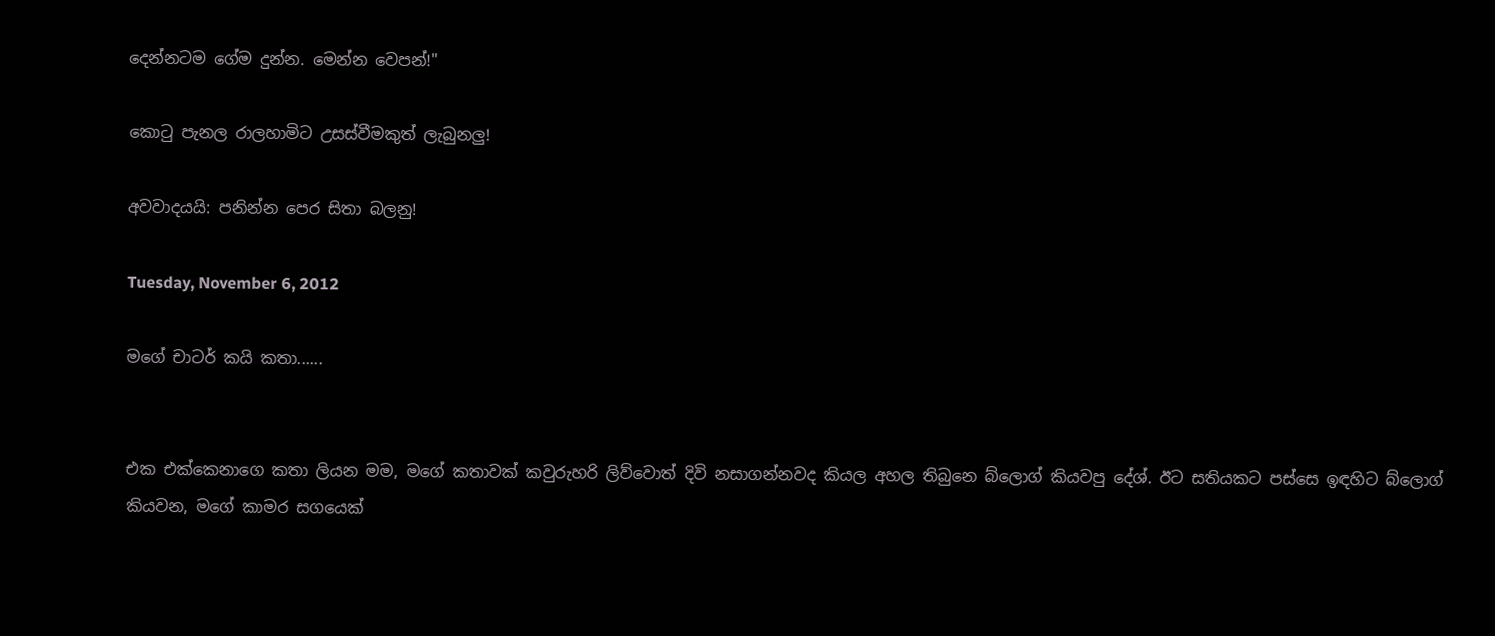දෙන්නටම ගේම දුන්න. මෙන්න වෙපන්!"

කොටු පැනල රාලහාමිට උසස්වීමකුත් ලැබුනලු!

අවවාදයයි: පනින්න පෙර සිතා බලනු!

Tuesday, November 6, 2012

මගේ චාටර් කයි කතා......


එක එක්කෙනාගෙ කතා ලියන මම, මගේ කතාවක් කවුරුහරි ලිව්වොත් දිවි නසාගන්නවද කියල අහල තිබුනෙ බ්ලොග් කියවපු දේශ්. ඊට සතියකට පස්සෙ ඉඳහිට බ්ලොග් කියවන, මගේ කාමර සගයෙක්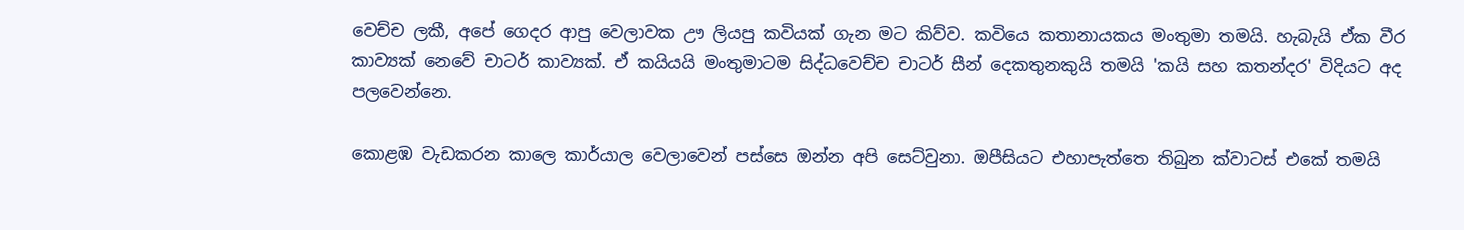වෙච්ච ලකී, අපේ ගෙදර ආපු වෙලාවක ඌ ලියපු කවියක් ගැන මට කිව්ව. කවියෙ කතානායකය මංතුමා තමයි. හැබැයි ඒක වීර කාව්‍යක් නෙවේ චාටර් කාව්‍යක්. ඒ කයියයි මංතුමාටම සිද්ධවෙච්ච චාටර් සීන් දෙකතුනකුයි තමයි 'කයි සහ කතන්දර' විදියට අද පලවෙන්නෙ.

කොළඹ වැඩකරන කාලෙ කාර්යාල වෙලාවෙන් පස්සෙ ඔන්න අපි සෙට්වුනා. ඔපීසියට එහාපැත්තෙ තිබුන ක්වාටස් එකේ තමයි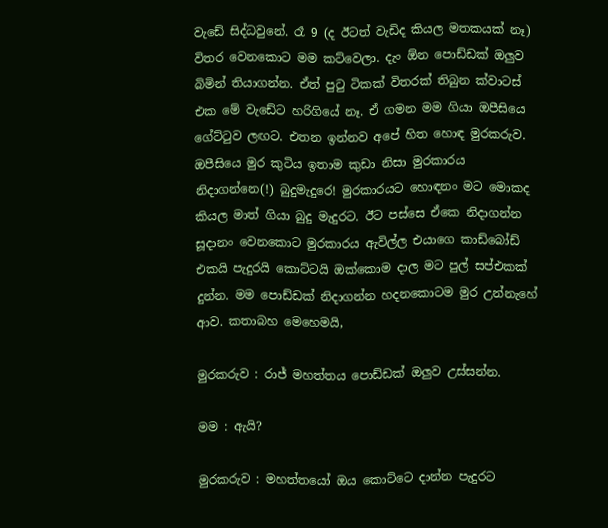වැ‍ඩේ සිද්ධවුනේ. රෑ 9 (ද ඊටත් වැඩිද කියල මතකයක් නෑ) විතර වෙනකොට මම කට්වෙලා. දැං ඕන පොඩ්ඩක් ඔලුව බිමින් තියාගන්න. ඒත් පුටු ටිකක් විතරක් තිබුන ක්වාටස් එක මේ වැඩේට හරිගියේ නෑ. ඒ ගමන මම ගියා ඔපීසියෙ ගේට්ටුව ලඟට. එතන ඉන්නව අපේ හිත හොඳ මුරකරුව. ඔපීසියෙ මුර කුටිය ඉතාම කුඩා නිසා මුරකාරය නිදාගන්නෙ(!) බුදුමැදුරෙ! මුරකාරයට හොඳනං මට මොකද කියල මාත් ගියා බුදු මැදුරට. ඊට පස්සෙ ඒකෙ නිදාගන්න සූදානං වෙනකොට මුරකාරය ඇවිල්ල එයාගෙ කාඩ්බෝඩ් එකයි පැදුරයි කොට්ටයි ඔක්කොම දාල මට පුල් සප්එකක් දුන්න. මම පොඩ්ඩක් නිදාගන්න හදනකොටම මුර උන්නැහේ ආව. කතාබහ මෙහෙමයි,

මුරකරුව : රාජ් මහත්තය පොඩ්ඩක් ඔලුව උස්සන්න.

මම : ඇයි?

මුරකරුව : මහත්තයෝ ඔය කොට්ටෙ දාන්න පැදුරට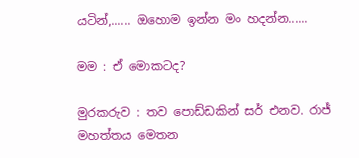යටින්,...... ඔහොම ඉන්න මං හදන්න......

මම : ඒ මොකටද?

මුරකරුව : තව පොඩ්ඩකින් සර් එනව. රාජ් මහත්තය මෙතන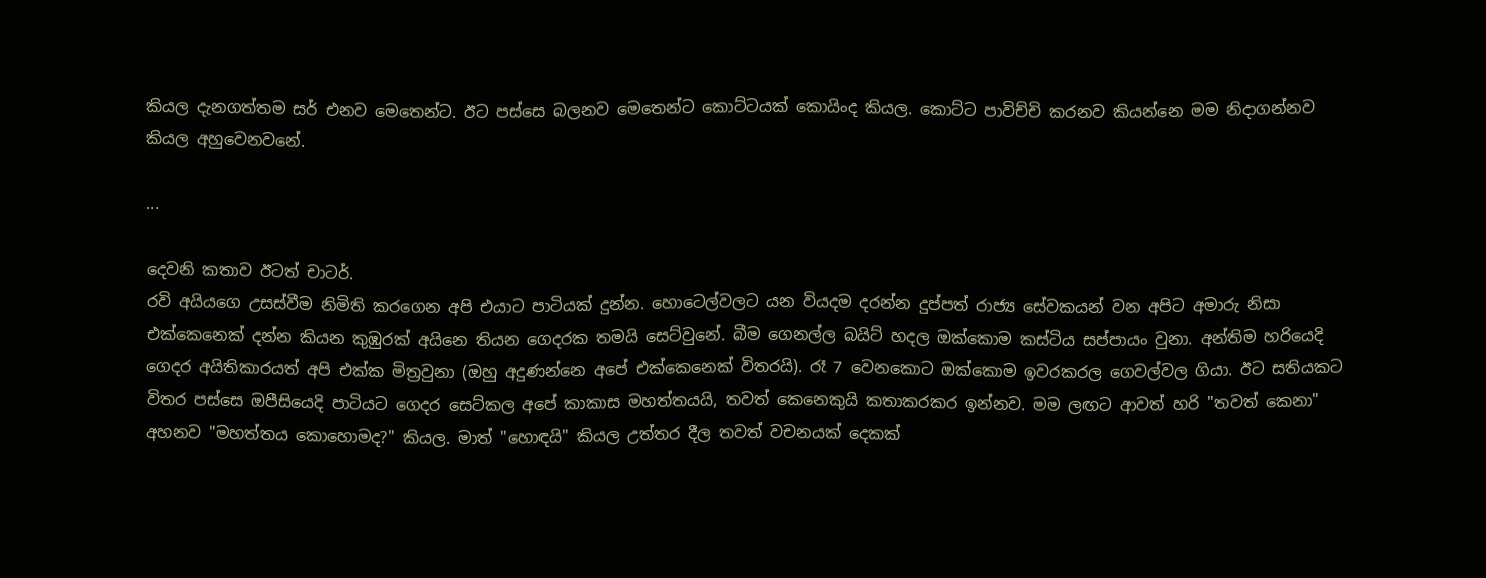කියල දැනගත්තම සර් එනව මෙතෙන්ට. ඊට පස්සෙ බලනව මෙතෙන්ට කොට්ටයක් කොයිංද කියල. කොට්ට පාවිච්චි කරනව කියන්නෙ මම නිදාගන්නව කියල අහුවෙනවනේ.

...

දෙවනි කතාව ඊටත් චාටර්.
රවි අයියගෙ උසස්වීම නිමිති කරගෙන අපි එයාට පාටියක් දුන්න. හොටෙල්වලට යන වියදම දරන්න දුප්පත් රාජ්‍ය සේවකයන් වන අපිට අමාරු නිසා එක්කෙනෙක් දන්න කියන කුඹුරක් අයිනෙ තියන ගෙදරක තමයි සෙට්වුනේ. බීම ගෙනල්ල බයිට් හදල ඔක්කොම කස්ටිය සප්පායං වුනා. අන්තිම හරියෙදි ගෙදර අයිතිකාරයත් අපි එක්ක මිත්‍රවුනා (ඔහු අදුණන්නෙ අපේ එක්කෙනෙක් විතරයි). රෑ 7 වෙනකොට ඔක්කොම ඉවරකරල ගෙවල්වල ගියා. ඊට සතියකට විතර පස්සෙ ඔපීසියෙදි පාටියට ගෙදර සෙට්කල අපේ කාකාස මහත්තයයි, තවත් කෙනෙකුයි කතාකරකර ඉන්නව. මම ලඟට ආවත් හරි "තවත් කෙනා" අහනව "මහත්තය කොහොමද?" කියල. මාත් "හොඳයි" කියල උත්තර දීල තවත් වචනයක් දෙකක්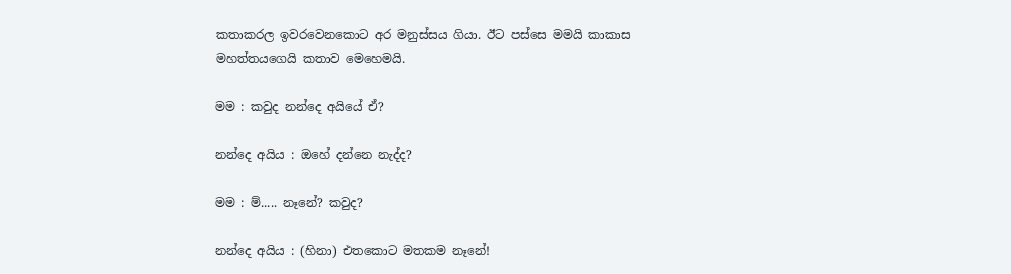කතාකරල ඉවරවෙනකොට අර මනුස්සය ගියා. ඊට පස්සෙ මමයි කාකාස මහත්තයගෙයි කතාව මෙහෙමයි.

මම : කවුද නන්දෙ අයියේ ඒ?

නන්දෙ අයිය : ඔහේ දන්නෙ නැද්ද?

මම : ම්..... නෑනේ? කවුද?

නන්දෙ අයිය : (හිනා) එතකොට මතකම නෑනේ!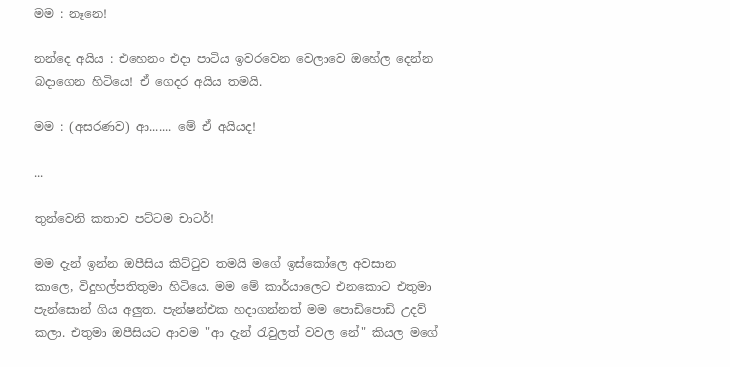මම : නෑනෙ!

නන්දෙ අයිය : එහෙනං එදා පාටිය ඉවරවෙන වෙලාවෙ ඔහේල දෙන්න බදාගෙන හිටියෙ! ඒ ගෙදර අයිය තමයි.

මම : (අසරණව) ආ....... මේ ඒ අයියද!

...

තුන්වෙනි කතාව පට්ටම චාටර්!

මම දැන් ඉන්න ඔපීසිය කිට්ටුව තමයි මගේ ඉස්කෝලෙ අවසාන කාලෙ, විදුහල්පතිතුමා හිටියෙ. මම මේ කාර්යාලෙට එනකොට එතුමා පැන්සොන් ගිය අලුත. පැන්ෂන්එක හදාගන්නත් මම පොඩිපොඩි උදව් කලා. එතුමා ඔපීසියට ආවම "ආ දැන් රැවුලත් වවල නේ" කියල මගේ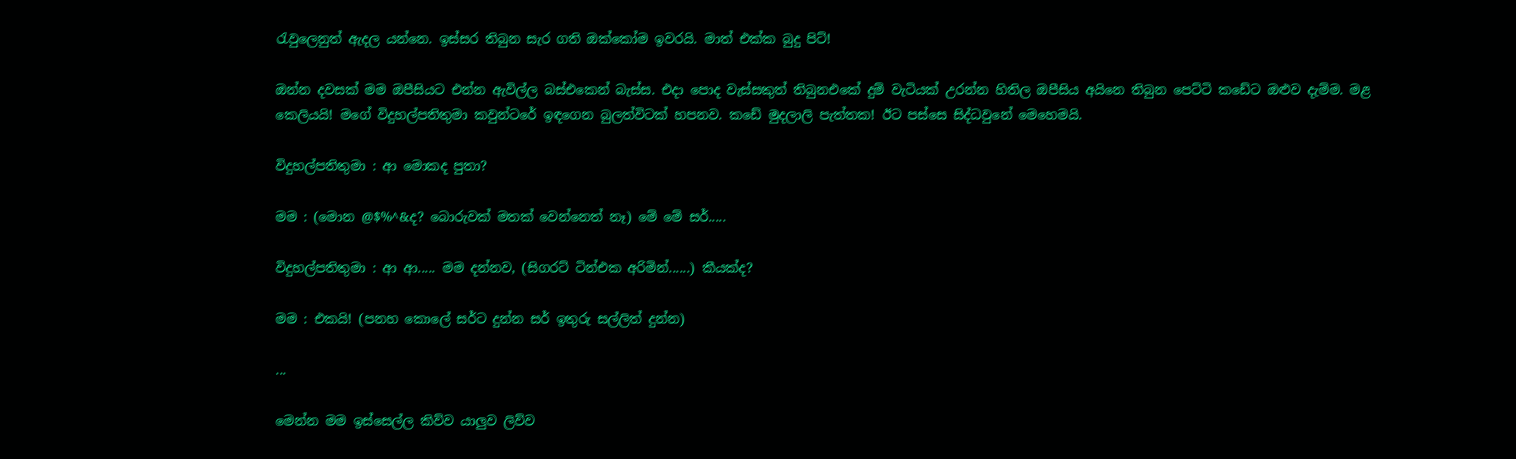රැවුලෙනුත් ඇදල යන්නෙ. ඉස්සර තිබුන සැර ගති ඔක්කෝම ඉවරයි. මාත් එක්ක බුදු පිට්!

ඔන්න දවසක් මම ඔපීසියට එන්න ඇවිල්ල බස්එකෙන් බැස්ස. එදා පොද වැස්සකුත් තිබුනඑකේ දුම් වැටියක් උරන්න හිතිල ඔපීසිය අයිනෙ තිබුන පෙට්ටි කඩේට ඔළුව දැම්ම. මළ කෙලියයි! මගේ විදුහල්පතිතුමා කවුන්ටරේ ඉඳගෙන බුලත්විටක් හපනව. කඩේ මුදලාලි පැත්තක! ඊට පස්සෙ සිද්ධවුනේ මෙහෙමයි.

විදුහල්පතිතුමා : ආ මොකද පුතා?

මම : (මොන @$%^&ද? බොරුවක් මතක් වෙන්නෙත් නෑ) මේ මේ සර්.....

විදුහල්පතිතුමා : ආ ආ..... මම දන්නව, (සිගරට් ටින්එක අරිමින්......) කීයක්ද?

මම : එකයි! (පනහ කොලේ සර්ට දුන්න සර් ඉතුරු සල්ලිත් දුන්න)

...

මෙන්න මම ඉස්සෙල්ල කිව්ව යාලුව ලිව්ව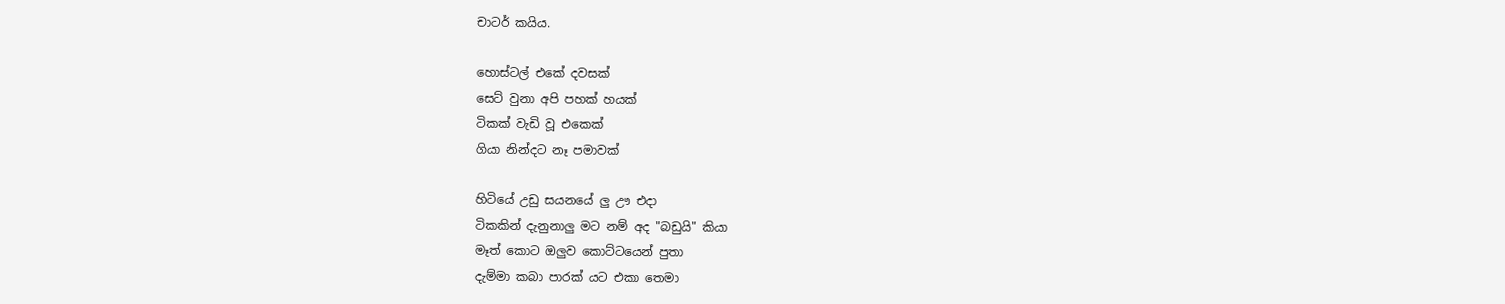චාටර් කයිය.

හොස්ටල් එකේ දවසක්
සෙට් වුනා අපි පහක් හයක්
ටිකක් වැඩි වූ එකෙක්
ගියා නින්දට නෑ පමාවක්

හිටියේ උඩු සයනයේ ලු ඌ එදා
ටිකකින් දැනුනාලු මට නම් අද "බඩුයි" කියා
මෑත් කොට ඔලුව කොට්ටයෙන් පුතා
දැම්මා කබා පාරක් යට එකා තෙමා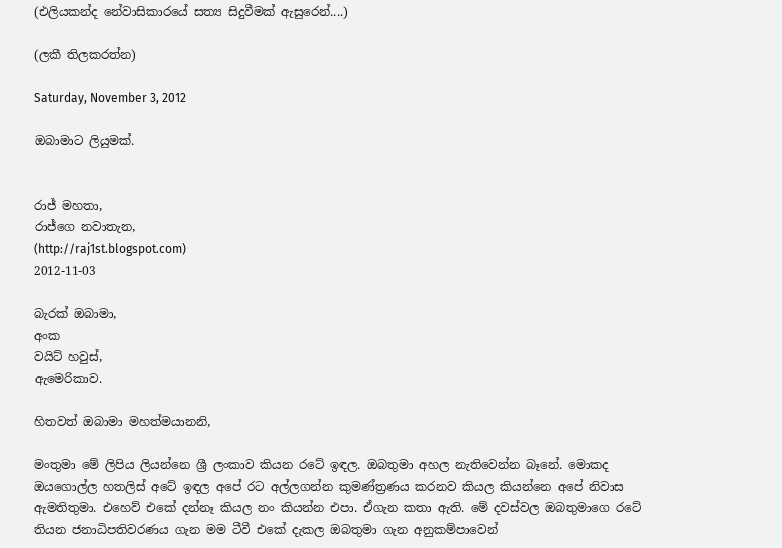(එලියකන්ද නේවාසිකාරයේ සත්‍ය සිදුවීමක් ඇසුරෙන්....)

(ලකී තිලකරත්න)

Saturday, November 3, 2012

ඔබාමාට ලියුමක්.


රාජ් මහතා,
රාජ්ගෙ නවාතැන,
(http://raj1st.blogspot.com)
2012-11-03

බැරක් ඔබාමා,
අංක
වයිට් හවුස්,
ඇමෙරිකාව.

හිතවත් ඔබාමා මහත්මයානනි,

මංතුමා මේ ලිපිය ලියන්නෙ ශ්‍රී ලංකාව කියන රටේ ඉඳල. ඔබතුමා අහල නැතිවෙන්න බෑනේ. මොකද ඔයගොල්ල හතලිස් අටේ ඉඳල අපේ රට අල්ලගන්න කුමණ්ත්‍රණය කරනව කියල කියන්නෙ අපේ නිවාස ඇමතිතුමා. එහෙව් එකේ දන්නෑ කියල නං කියන්න එපා. ඒගැන කතා ඇති. මේ දවස්වල ඔබතුමාගෙ රටේ තියන ජනාධිපතිවරණය ගැන මම ටීවී එකේ දැකල ඔබතුමා ගැන අනුකම්පාවෙන්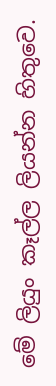මේ ලියුං කෑල්ල ලියන්න හිතුවෙ.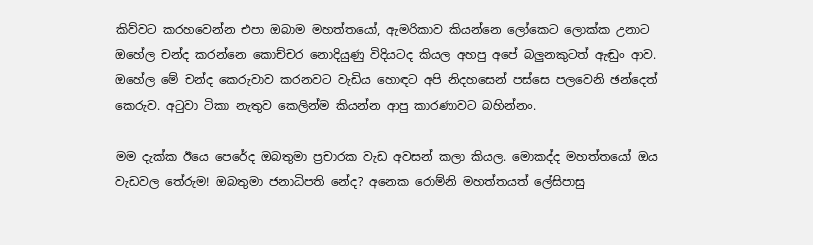කිව්වට කරහවෙන්න එපා ඔබාම මහත්තයෝ, ඇමරිකාව කියන්නෙ ලෝකෙට ලොක්ක උනාට ඔහේල චන්ද කරන්නෙ කොච්චර නොදියුණු විදියටද කියල අහපු අපේ බලුනකුටත් ඇඬුං ආව. ඔහේල මේ චන්ද කෙරුවාව කරනවට වැඩිය හොඳට අපි නිදහසෙන් පස්සෙ පලවෙනි ඡන්දෙත් කෙරුව. අටුවා ටිකා නැතුව කෙලින්ම කියන්න ආපු කාරණාවට බහින්නං.

මම දැක්ක ඊයෙ පෙරේද ඔබතුමා ප්‍රචාරක වැඩ අවසන් කලා කියල. මොකද්ද මහත්තයෝ ඔය වැඩවල තේරුම! ඔබතුමා ජනාධිපති නේද? අනෙක රොම්නි මහත්තයත් ලේසිපාසු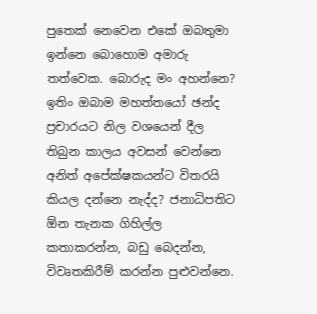පුතෙක් නෙවෙන එකේ ඔබතුමා ඉන්නෙ බොහොම අමාරු තත්වෙක. බොරුද මං අහන්නෙ? ඉතිං ඔබාම මහත්තයෝ ඡන්ද ප්‍රචාරයට නිල වශයෙන් දීල තිබුන කාලය අවසන් වෙන්නෙ අනිත් අපේක්ෂකයන්ට විතරයි‍ කියල දන්නෙ නැද්ද? ජනාධිපති‍ට ඕන තැනක ගිහිල්ල කතාකරන්න, බඩු බෙදන්න, විවෘතකිරීම් කරන්න පුළුවන්නෙ.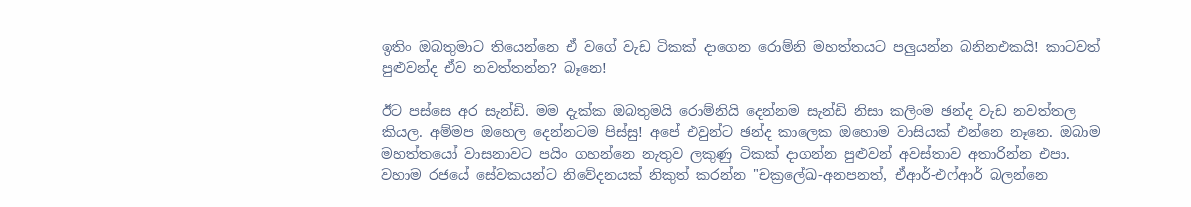ඉතිං ඔබතුමාට තියෙන්නෙ ඒ වගේ වැඩ ටිකක් දාගෙන රොම්නි මහත්තයට පලුයන්න බනිනඑකයි! කාටවත් පුළුවන්ද ඒව නවත්තන්න? බෑනෙ!

ඊට පස්සෙ අර සැන්ඩි. මම දැක්ක ඔබතුමයි රොම්නියි දෙන්නම සැන්ඩි නිසා කලිංම ඡන්ද වැඩ නවත්තල කියල. අම්මප ඔහෙල දෙන්නටම පිස්සු! අපේ එවුන්ට ඡන්ද කාලෙක ඔහොම වාසියක් එන්නෙ නෑනෙ. ඔබාම මහත්තයෝ වාසනාවට පයිං ගහන්නෙ නැතුව ලකුණු ටිකක් දාගන්න පුළුවන් අවස්තාව අතාරින්න එපා. වහාම රජයේ සේවකයන්ට නිවේදනයක් නිකුත් කරන්න "චක්‍රලේඛ-අනපනත්, ඒආර්-එෆ්ආර් බලන්නෙ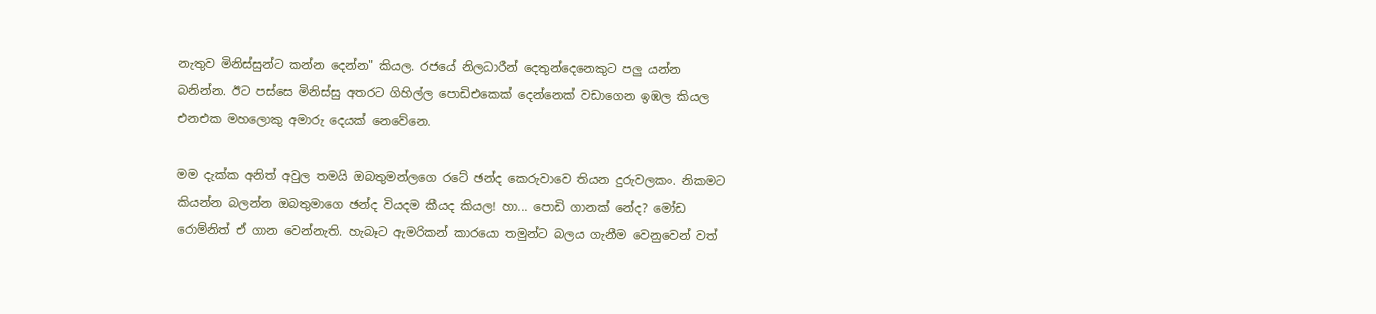නැතුව මිනිස්සුන්ට කන්න දෙන්න" කියල. රජයේ නිලධාරීන් දෙතුන්දෙනෙකුට පලු යන්න බනින්න. ඊට පස්සෙ මිනිස්සු අතරට ගිහිල්ල පොඩිඑකෙක් දෙන්නෙක් වඩාගෙන ඉඹල කියල එනඑක මහලොකු අමාරු දෙයක් නෙවේනෙ.

මම දැක්ක අනිත් අවුල තමයි ඔබතුමන්ලගෙ රටේ ඡන්ද කෙරුවාවෙ තියන දුරුවලකං. නිකමට කියන්න බලන්න ඔබතුමාගෙ ඡන්ද වියදම කීයද කියල! හා... පොඩි ගානක් නේද? මෝඩ රොම්නිත් ඒ ගාන වෙන්නැති. හැබෑට ඇමරිකන් කාරයො තමුන්ට බලය ගැනීම වෙනුවෙන් වත්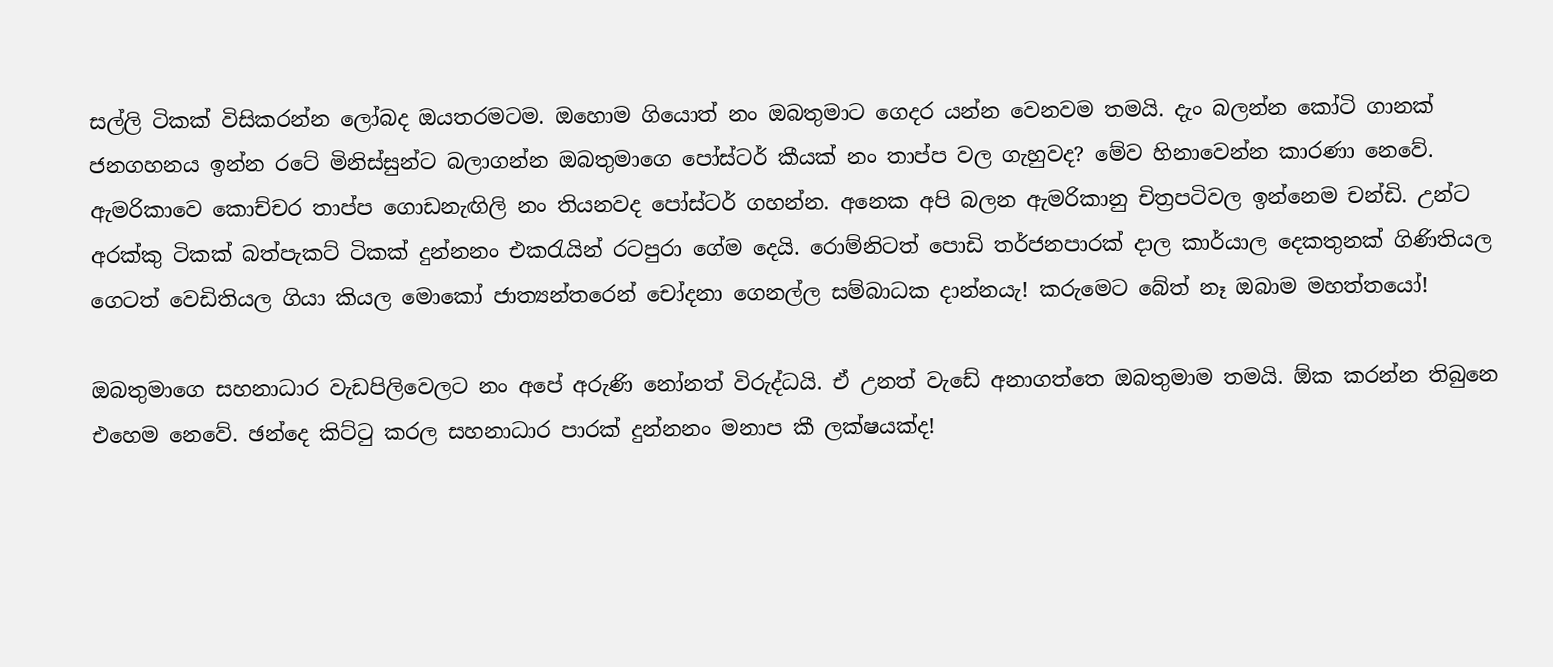සල්ලි ටිකක් විසිකරන්න ලෝබද ඔයතරමටම. ඔහොම ගියොත් නං ඔබතුමාට ගෙදර යන්න වෙනවම තමයි. දැං බලන්න කෝටි ගානක් ජනගහනය ඉන්න ‍රටේ මිනිස්සුන්ට බලාගන්න ඔබතුමාගෙ පෝස්ටර් කීයක් නං තාප්ප වල ගැහුවද? මේව හිනාවෙන්න කාරණා නෙවේ. ඇමරිකාවෙ කොච්චර තාප්ප ගොඩනැඟිලි නං තියනවද පෝස්ටර් ගහන්න. අනෙක අපි බලන ඇමරිකානු චිත්‍රපටිවල ඉන්නෙම චන්ඩි. උන්ට අරක්කු ටිකක් බත්පැකට් ටිකක් දුන්නනං එකරැයින් රටපුරා ගේම දෙයි. රොම්නිටත් පොඩි තර්ජනපාරක් දාල කාර්යාල දෙකතුනක් ගිණිතියල ගෙටත් වෙඩිතියල ගියා කියල මොකෝ ජාත්‍යන්තරෙන් චෝදනා ගෙනල්ල සම්බාධක දාන්නයැ! කරුමෙට බේත් නෑ ඔබාම මහත්තයෝ!

ඔබතුමාගෙ සහනාධාර වැඩපිලිවෙලට නං අපේ අරුණි නෝනත් විරුද්ධයි. ඒ උනත් වැඩේ අනාගත්තෙ ඔබතුමාම තමයි. ඕක කරන්න තිබුනෙ එහෙම නෙවේ. ඡන්දෙ කිට්ටු කරල සහනාධාර පාරක් දුන්නනං මනාප කී ලක්ෂයක්ද!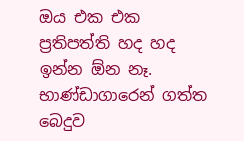ඔය එක එක ප්‍රතිපත්ති හද හද ඉන්න ඕන නෑ. භාණ්ඩාගාරෙන් ගත්ත බෙදුව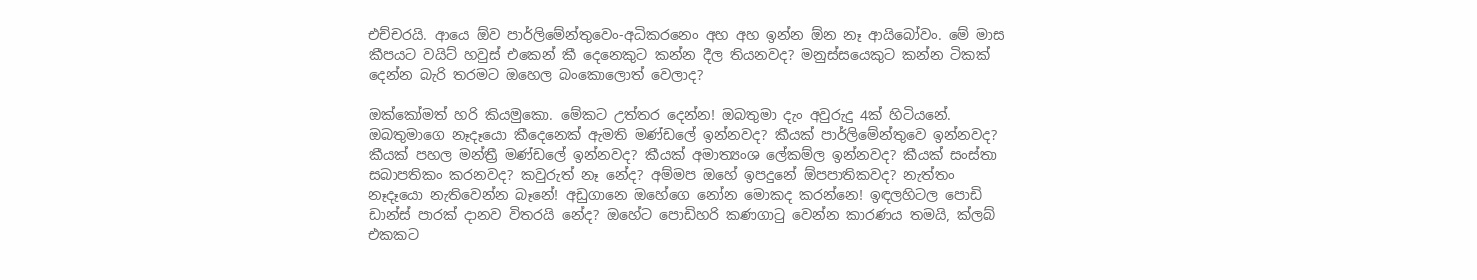එච්චරයි. ආයෙ ඕව පාර්ලිමේන්තුවෙං-අධිකරනෙං අහ අහ ඉන්න ඕන නෑ ආයිබෝවං. මේ මාස කීපයට වයිට් හවුස් එකෙන් කී දෙනෙකුට කන්න දීල තියනවද? මනුස්සයෙකුට කන්න ටිකක් දෙන්න බැරි තරමට ඔහෙල බංකොලොත් වෙලාද?

ඔක්කෝමත් හරි කියමුකො. මේකට උත්තර දෙන්න! ඔබතුමා දැං අවුරුදු 4ක් හිටියනේ. ඔබතුමාගෙ නෑදෑයො කීදෙනෙක් ඇමති මණ්ඩලේ ඉන්නවද? කීයක් පාර්ලිමේන්තුවෙ ඉන්නවද? කීයක් පහල මන්ත්‍රී මණ්ඩලේ ඉන්නවද? කීයක් අමාත්‍යංශ ලේකම්ල ඉන්නවද? කීයක් සංස්තා සබාපතිකං කරනවද? කවුරුත් නෑ නේද? අම්මප ඔහේ ඉපදුනේ ඕපපාතිකවද? නැත්තං නෑදෑයො නැතිවෙන්න බෑනේ! අඩුගානෙ ඔහේගෙ නෝන මොකද කරන්නෙ! ඉඳලහිටල පොඩි ඩාන්ස් පාරක් දානව විතරයි නේද? ඔහේට පොඩිහරි කණගාටු වෙන්න කාරණය තමයි, ක්ලබ් එකකට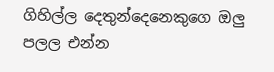ගිහිල්ල දෙතුන්දෙනෙකුගෙ ඔලු පලල එන්න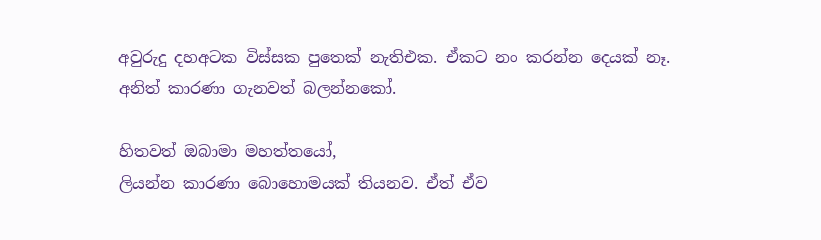අවුරුදු දහඅටක විස්සක පුතෙක් නැතිඑක. ඒකට නං කරන්න දෙයක් නෑ. අනිත් කාරණා ගැනවත් බලන්නකෝ.

හිතවත් ඔබාමා මහත්තයෝ,
ලියන්න කාරණා බොහොමයක් තියනව. ඒත් ඒව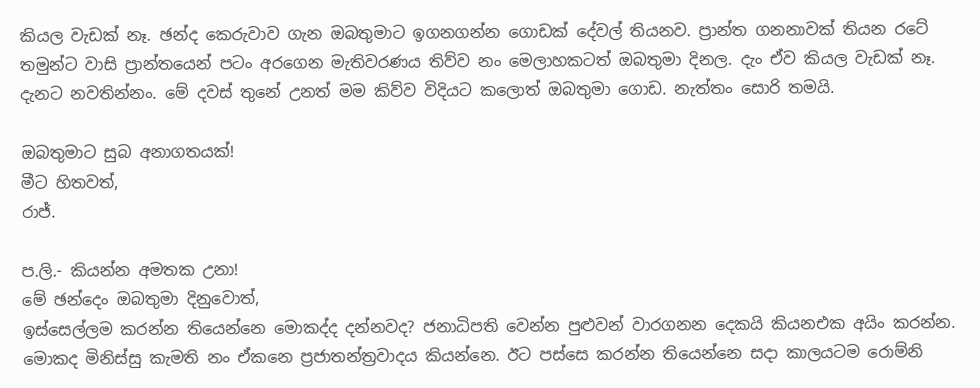කියල වැඩක් නෑ. ඡන්ද කෙරුවාව ගැන ඔබතුමාට ඉගනගන්න ගොඩක් දේවල් තියනව. ප්‍රාන්ත ගනනාවක් තියන රටේ තමුන්ට වාසි ප්‍රාන්තයෙන් පටං අරගෙන මැතිවරණය තිව්ව නං මෙලාහකටත් ඔබතුමා දිනල. දැං ඒව කියල වැඩක් නෑ. දැනට නවතින්නං. මේ දවස් තුනේ උනත් මම කිව්ව විදියට කලොත් ඔබතුමා ගොඩ. නැත්තං සොරි තමයි.

ඔබතුමාට සුබ අනාගතයක්!
මීට හිතවත්,
රාජ්.

ප.ලි.- කියන්න අමතක උනා!
මේ ඡන්දෙං ඔබතුමා දිනුවොත්,
ඉස්සෙල්ලම කරන්න තියෙන්නෙ මොකද්ද දන්නවද? ජනාධිපති වෙන්න පුළුවන් වාරගනන දෙකයි කියනඑක අයිං කරන්න. මොකද මිනිස්සු කැමති නං ඒකනෙ ප්‍රජාතන්ත්‍රවාදය කියන්නෙ. ඊට පස්සෙ කරන්න තියෙන්නෙ සදා කාලයටම රොම්නි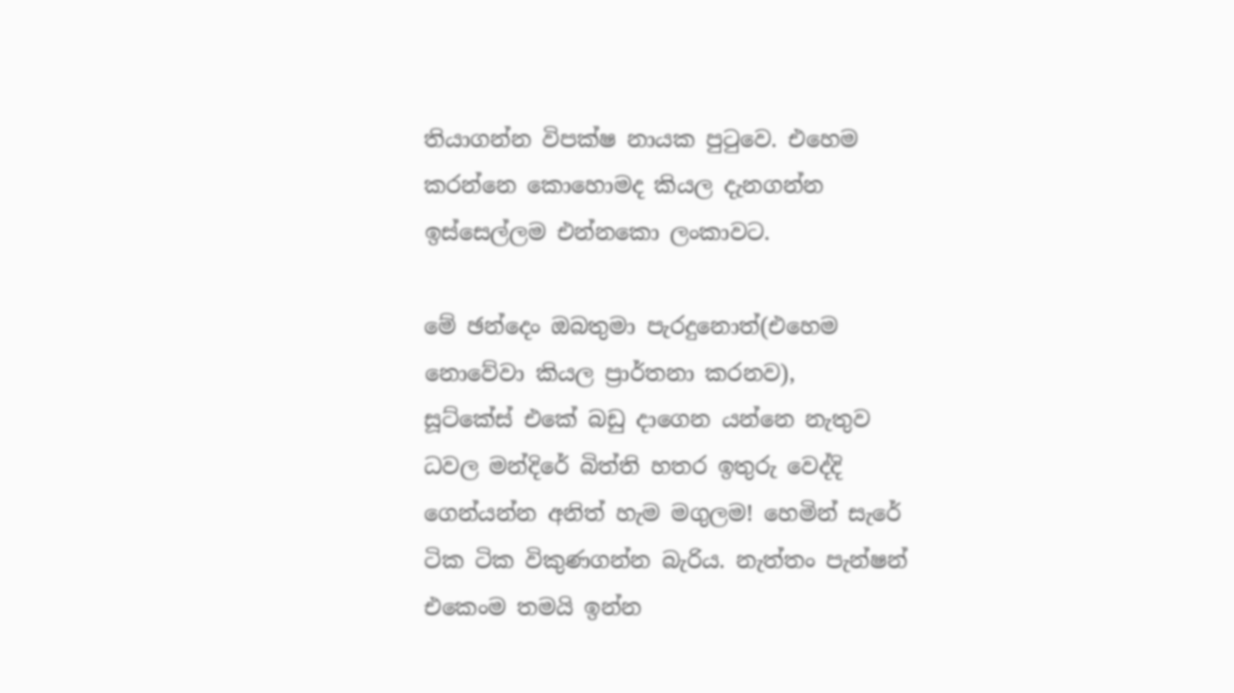තියාගන්න විපක්ෂ නායක පුටුවෙ. එහෙම කරන්නෙ කොහොමද කියල දැනගන්න ඉස්සෙල්ලම එන්නකො ලංකාවට.

මේ ඡන්දෙං ඔබතුමා පැරදුනොත්(එහෙම නොවේවා කියල ප්‍රාර්තනා කරනව),
සූට්කේස් එකේ බඩු දාගෙන යන්නෙ නැතුව ධවල මන්දිරේ බිත්ති හතර ඉතුරු වෙද්දි ගෙන්යන්න අනිත් හැම මගුලම! හෙමින් සැරේ ටික ටික විකුණගන්න බැරිය. නැත්තං පැන්ෂන් එකෙංම තමයි ඉන්න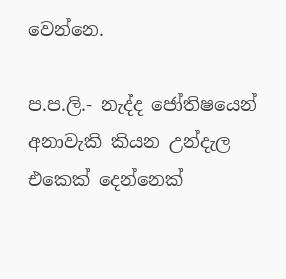වෙන්නෙ.

ප.ප.ලි.- නැද්ද ජෝතිෂයෙන් අනාවැකි කියන උන්දැල එකෙක් දෙන්නෙක්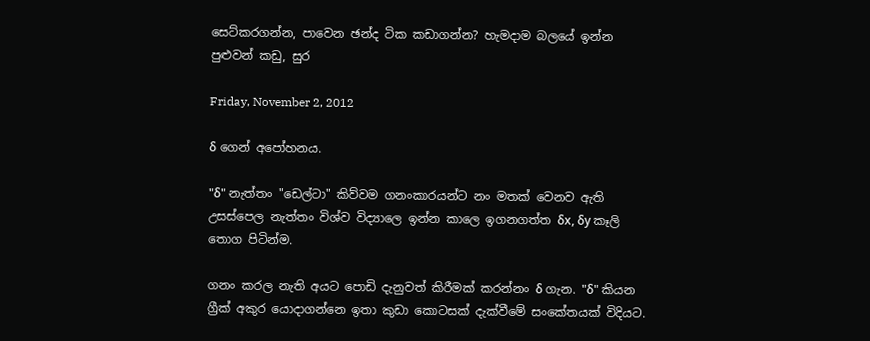සෙට්කරගන්න, පාවෙන ඡන්ද ටික කඩාගන්න? හැමදාම බලයේ ඉන්න පුළුවන් කඩු, සුර

Friday, November 2, 2012

δ ගෙන් අපෝහනය.

"δ" නැත්තං "ඩෙල්ටා" කිව්වම ගනංකාරයන්ට නං මතක් වෙනව ඇති උසස්පෙල නැත්තං විශ්ව විද්‍යාලෙ ඉන්න කාලෙ ඉගනගත්ත δx, δy කෑලි තොග පිටින්ම.

ගනං කරල නැති අයට පොඩි දැනුවත් කිරීමක් කරන්නං δ ගැන. "δ" කියන ග්‍රීක් අකුර යොදාගන්නෙ ඉතා කුඩා කොටසක් දැක්වීමේ සංකේතයක් විදියට.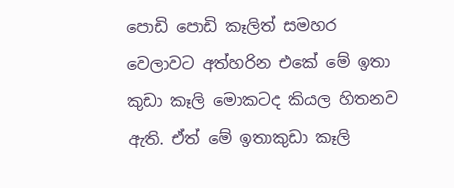පොඩි පොඩි කෑලිත් සමහර වෙලාවට අත්හරින එකේ මේ ඉතා කුඩා කෑලි මොකටද කියල හිතනව ඇති. ඒත් මේ ඉතාකුඩා කෑලි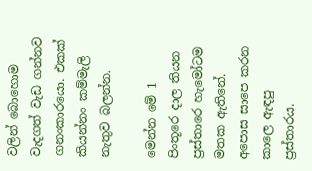වලින් බොහොම වැදගත් වැඩ ගන්නව ගනංකාරයො. එකක් කියන්නං කම්මැලි නැතුව බලන්න.

මෙන්න මේ 1 පිංතූරෙ දාල තියන ප්‍රස්තාරෙ හැමෝටම මතක ඇතිනේ. අපොස සාපෙ කරන කාලෙ ඇඳපු ප්‍රස්තාරය.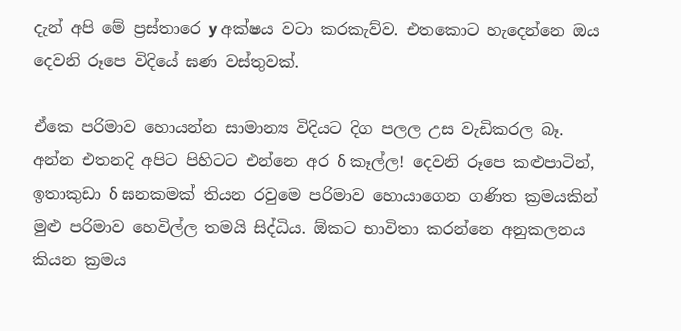දැන් අපි මේ ප්‍රස්තාරෙ y අක්ෂය වටා කරකැව්ව. එතකොට හැදෙන්නෙ ඔය දෙවනි රූපෙ විදියේ ඝණ වස්තුවක්.

ඒකෙ පරිමාව හොයන්න සාමාන්‍ය විදියට දිග පලල උස වැඩිකරල බෑ. අන්න එතනදි අපිට පිහිටට එන්නෙ අර δ කෑල්ල! දෙවනි රූපෙ කළුපාටින්, ඉතාකුඩා δ ඝනකමක් තියන රවුමෙ පරිමාව හොයාගෙන ගණිත ක්‍රමයකින් මුළු පරිමාව හෙවිල්ල තමයි සිද්ධිය. ඕකට භාවිතා කරන්නෙ අනුකලනය කියන ක්‍රමය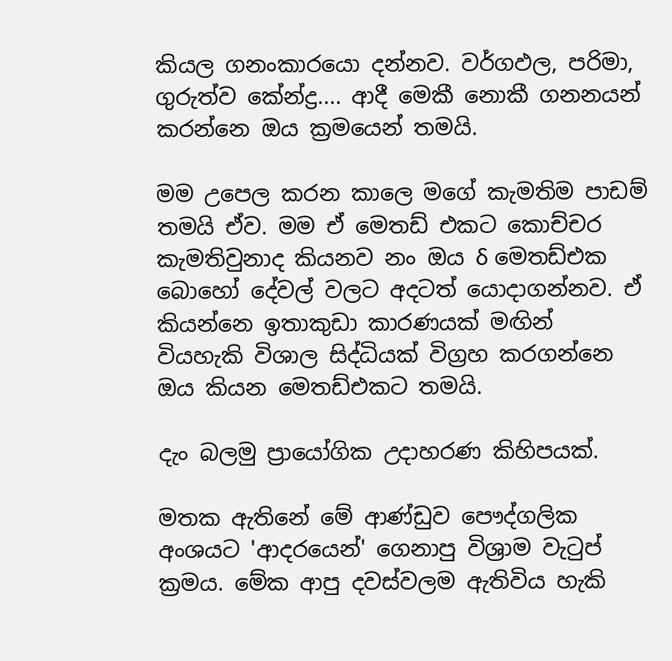කියල ගනංකාරයො දන්නව. වර්ගඵල, පරිමා, ගුරුත්ව කේන්ද්‍ර.... ආදී මෙකී නොකී ගනනයන් කරන්නෙ ඔය ක්‍රමයෙන් තමයි.

මම උපෙල කරන කාලෙ මගේ කැමතිම පාඩම් තමයි ඒව. මම ඒ මෙතඩ් එකට කොච්චර කැමතිවුනාද කියනව නං ඔය δ මෙතඩ්එක බොහෝ දේවල් වලට අදටත් යොදාගන්නව. ඒ කියන්නෙ ඉතාකුඩා කාරණයක් මඟින් වියහැකි විශාල සිද්ධියක් විග්‍රහ කරගන්නෙ ඔය කියන මෙතඩ්එකට තමයි.

දැං බලමු ප්‍රායෝගික උදාහරණ කිහිපයක්.

මතක ඇතිනේ මේ ආණ්ඩුව පෞද්ගලික අංශයට 'ආදරයෙන්' ගෙනාපු විශ්‍රාම වැටුප් ක්‍රමය. මේක ආපු දවස්වලම ඇතිවිය හැකි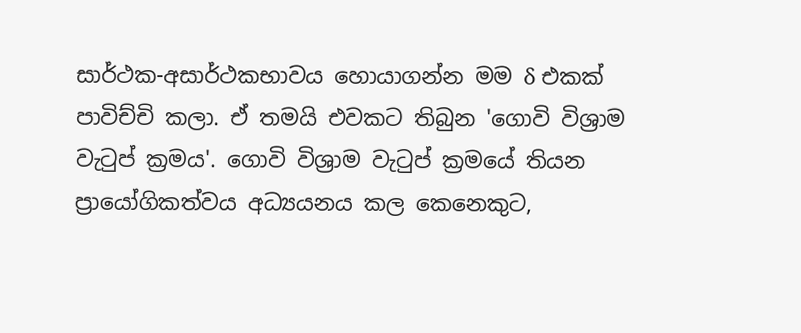සාර්ථක-අසාර්ථකභාවය හොයාගන්න මම δ එකක් පාවිච්චි කලා. ඒ තමයි එවකට තිබුන 'ගොවි විශ්‍රාම වැටුප් ක්‍රමය'. ගොවි විශ්‍රාම වැටුප් ක්‍රමයේ තියන ප්‍රායෝගිකත්වය අධ්‍යයනය කල කෙනෙකුට,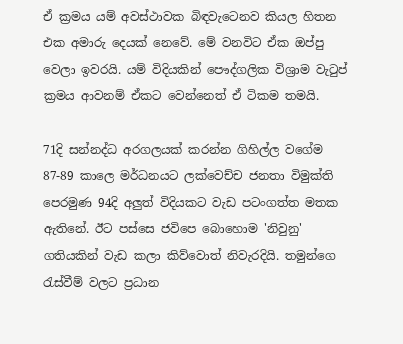ඒ ක්‍රමය යම් අවස්ථාවක බිඳවැටෙනව කියල හිතන එක අමාරු දෙයක් නෙවේ. මේ වනවිට ඒක ඔප්පු වෙලා ඉවරයි. යම් විදියකින් පෞද්ගලික විශ්‍රාම වැටුප් ක්‍රමය ආවනම් ඒකට වෙන්නෙත් ඒ ටිකම තමයි.

71දි සන්නද්ධ අරගලයක් කරන්න ගිහිල්ල වගේම 87-89 කාලෙ මර්ධනයට ලක්වෙච්ච ජනතා විමුක්ති පෙරමුණ 94දි අලුත් විදියකට වැඩ පටංගත්ත මතක ඇතිනේ. ඊට පස්සෙ ජවිපෙ බොහොම 'නිවුනු' ගතියකින් වැඩ කලා කිව්වොත් නිවැරදියි. තමුන්ගෙ රැස්වීම් වලට ප්‍රධාන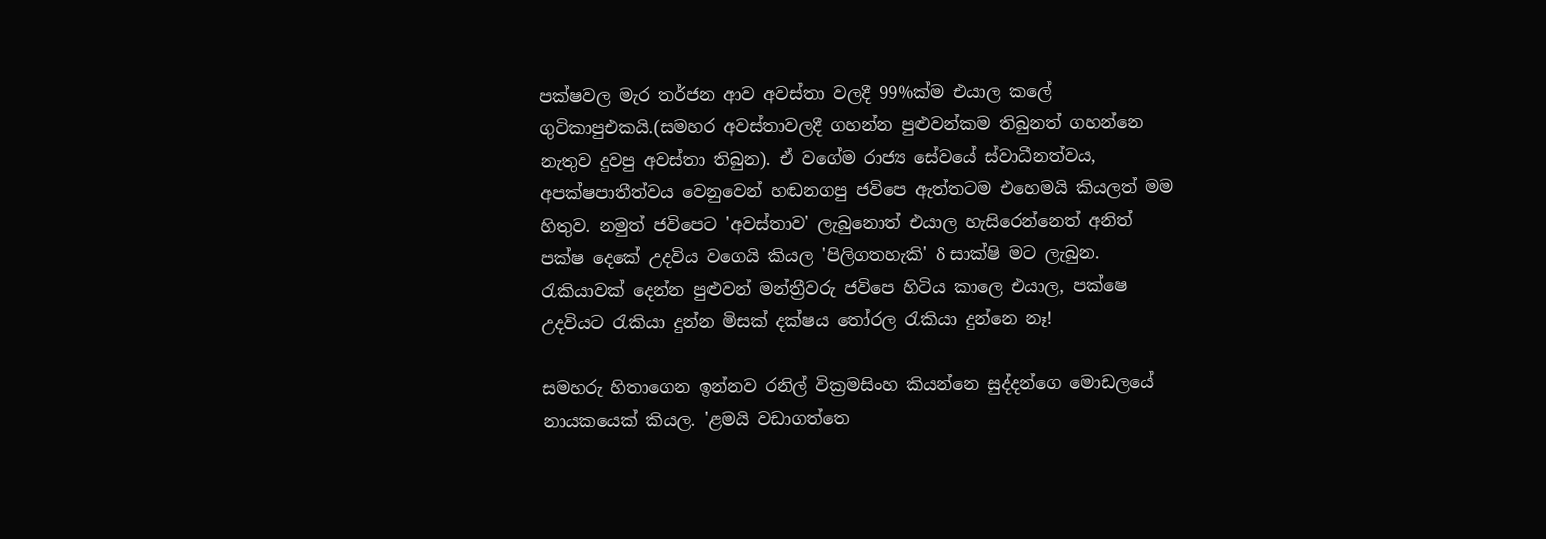පක්ෂවල මැර තර්ජන ආව අවස්තා වලදී 99%ක්ම එයාල කලේ ගුටිකාපුඑකයි.(සමහර අවස්තාවලදී ගහන්න පුළුවන්කම තිබුනත් ගහන්නෙ නැතුව දුවපු අවස්තා තිබුන). ඒ වගේම රාජ්‍ය සේවයේ ස්වාධීනත්වය, අපක්ෂපාතීත්වය වෙනුවෙන් හඬනගපු ජවිපෙ ඇත්තටම එහෙමයි කියලත් මම හිතුව. නමුත් ජවිපෙට 'අවස්තාව' ලැබුනොත් එයාල හැසිරෙන්නෙත් අනිත් පක්ෂ දෙකේ උදවිය වගෙයි කියල 'පිලිගතහැකි' δ සාක්ෂි මට ලැබුන. රැකියාවක් දෙන්න පුළුවන් මන්ත්‍රීවරු ජවිපෙ හිටිය කාලෙ එයාල, පක්ෂෙ උදවියට රැකියා දුන්න මිසක් දක්ෂය තෝරල රැකියා දුන්නෙ නෑ!

සමහරු හිතාගෙන ඉන්නව රනිල් වික්‍රමසිංහ කියන්නෙ සුද්දන්ගෙ මොඩලයේ නායකයෙක් කියල. 'ළමයි වඩාගත්තෙ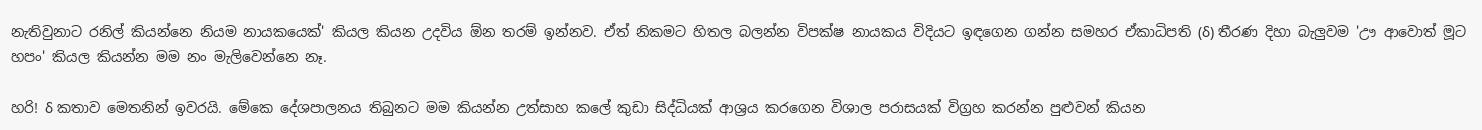නැතිවුනාට රනිල් කියන්නෙ නියම නායකයෙක්' කියල කියන උදවිය ඕන තරම් ඉන්නව. ඒත් නිකමට හිතල බලන්න විපක්ෂ නායකය විදියට ඉඳගෙන ගන්න සමහර ඒකාධිපති (δ) තීරණ දිහා බැලුවම 'ඌ ආවොත් මූට හපං' කියල කියන්න මම නං මැලිවෙන්නෙ නෑ.

හරි! δ කතාව මෙතනින් ඉවරයි. මේකෙ දේශපාලනය තිබුනට මම කියන්න උත්සාහ කලේ කුඩා සිද්ධියක් ආශ්‍රය කරගෙන විශාල පරාසයක් විග්‍රහ කරන්න පුළුවන් කියන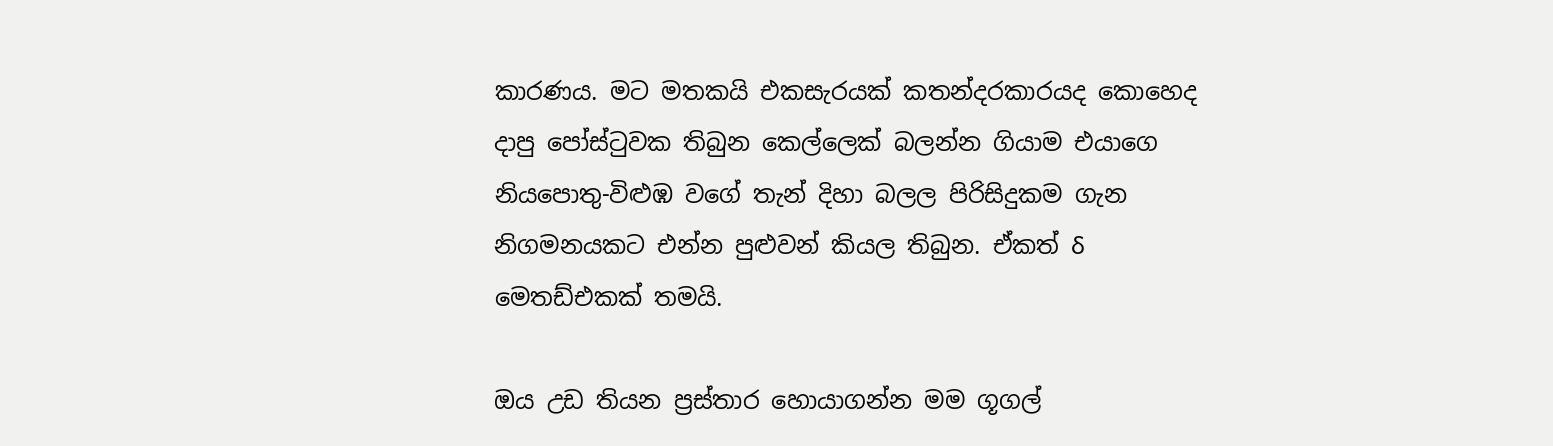කාරණය. මට මතකයි එකසැරයක් කතන්දරකාරයද කොහෙද දාපු පෝස්ටුවක තිබුන කෙල්ලෙක් බලන්න ගියාම එයාගෙ නියපොතු-විළුඹ වගේ තැන් දිහා බලල පිරිසිදුකම ගැන නිගමනයකට එන්න පුළුවන් කියල තිබුන. ඒකත් δ මෙතඩ්එකක් තමයි.

ඔය උඩ තියන ප්‍රස්තාර හොයාගන්න මම ගූගල්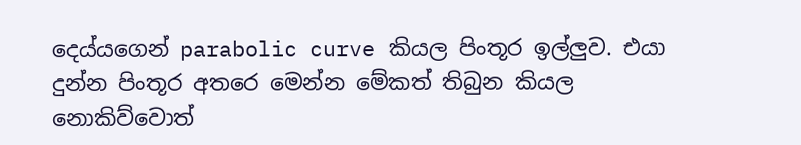දෙය්යගෙන් parabolic curve කියල පිංතූර ඉල්ලුව. එයා දුන්න පිංතූර අතරෙ මෙන්න මේකත් තිබුන කියල නොකිව්වොත්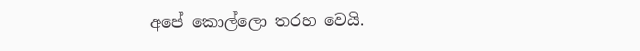අපේ කොල්ලො තරහ වෙයි.